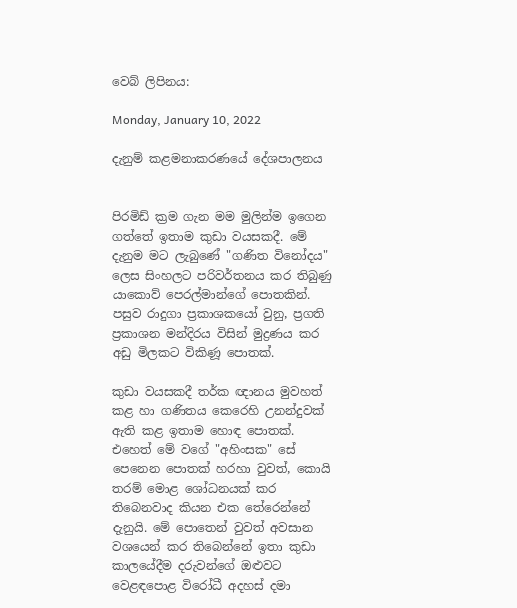වෙබ් ලිපිනය:

Monday, January 10, 2022

දැනුම් කළමනාකරණයේ දේශපාලනය


පිරමිඩ් ක්‍රම ගැන මම මුලින්ම ඉගෙන ගත්තේ ඉතාම කුඩා වයසකදී. මේ දැනුම මට ලැබුණේ "ගණිත විනෝදය" ලෙස සිංහලට පරිවර්තනය කර තිබුණු යාකොව් පෙරල්මාන්ගේ පොතකින්. පසුව රාදුගා ප්‍රකාශකයෝ වුනු, ප්‍රගති ප්‍රකාශන මන්දිරය විසින් මුද්‍රණය කර අඩු මිලකට විකිණූ පොතක්.

කුඩා වයසකදී තර්ක ඥානය මුවහත් කළ හා ගණිතය කෙරෙහි උනන්දුවක් ඇති කළ ඉතාම හොඳ පොතක්. එහෙත් මේ වගේ "අහිංසක" සේ පෙනෙන පොතක් හරහා වුවත්, කොයි තරම් මොළ ශෝධනයක් කර තිබෙනවාද කියන එක තේරෙන්නේ දැනුයි. මේ පොතෙන් වුවත් අවසාන වශයෙන් කර තිබෙන්නේ ඉතා කුඩා කාලයේදීම දරුවන්ගේ ඔළුවට වෙළඳපොළ විරෝධී අදහස් දමා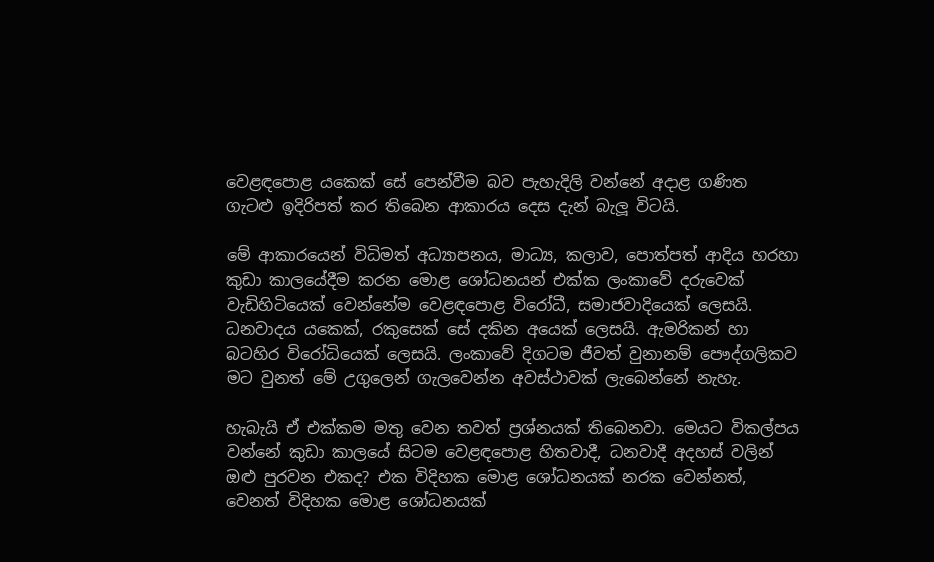වෙළඳපොළ යකෙක් සේ පෙන්වීම බව පැහැදිලි වන්නේ අදාළ ගණිත ගැටළු ඉදිරිපත් කර තිබෙන ආකාරය දෙස දැන් බැලූ විටයි.

මේ ආකාරයෙන් විධිමත් අධ්‍යාපනය, මාධ්‍ය, කලාව, පොත්පත් ආදිය හරහා කුඩා කාලයේදීම කරන මොළ ශෝධනයන් එක්ක ලංකාවේ දරුවෙක් වැඩිහිටියෙක් වෙන්නේම වෙළඳපොළ විරෝධී, සමාජවාදියෙක් ලෙසයි. ධනවාදය යකෙක්, රකුසෙක් සේ දකින අයෙක් ලෙසයි. ඇමරිකන් හා බටහිර විරෝධියෙක් ලෙසයි. ලංකාවේ දිගටම ජීවත් වුනානම් පෞද්ගලිකව මට වුනත් මේ උගුලෙන් ගැලවෙන්න අවස්ථාවක් ලැබෙන්නේ නැහැ.

හැබැයි ඒ එක්කම මතු වෙන තවත් ප්‍රශ්නයක් තිබෙනවා. මෙයට විකල්පය වන්නේ කුඩා කාලයේ සිටම වෙළඳපොළ හිතවාදී, ධනවාදී අදහස් වලින් ඔළු පුරවන එකද? එක විදිහක මොළ ශෝධනයක් නරක වෙන්නත්, වෙනත් විදිහක මොළ ශෝධනයක්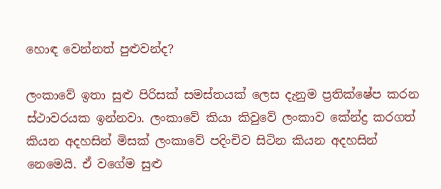හොඳ වෙන්නත් පුළුවන්ද?

ලංකාවේ ඉතා සුළු පිරිසක් සමස්තයක් ලෙස දැනුම ප්‍රතික්ෂේප කරන ස්ථාවරයක ඉන්නවා. ලංකාවේ කියා කිවුවේ ලංකාව කේන්ද්‍ර කරගත් කියන අදහසින් මිසක් ලංකාවේ පදිංචිව සිටින කියන අදහසින් නෙමෙයි. ඒ වගේම සුළු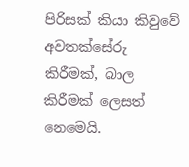පිරිසක් කියා කිවුවේ අවතක්සේරු කිරීමක්, බාල කිරීමක් ලෙසත් නෙමෙයි.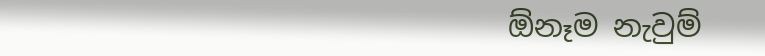ඕනෑම නැවුම්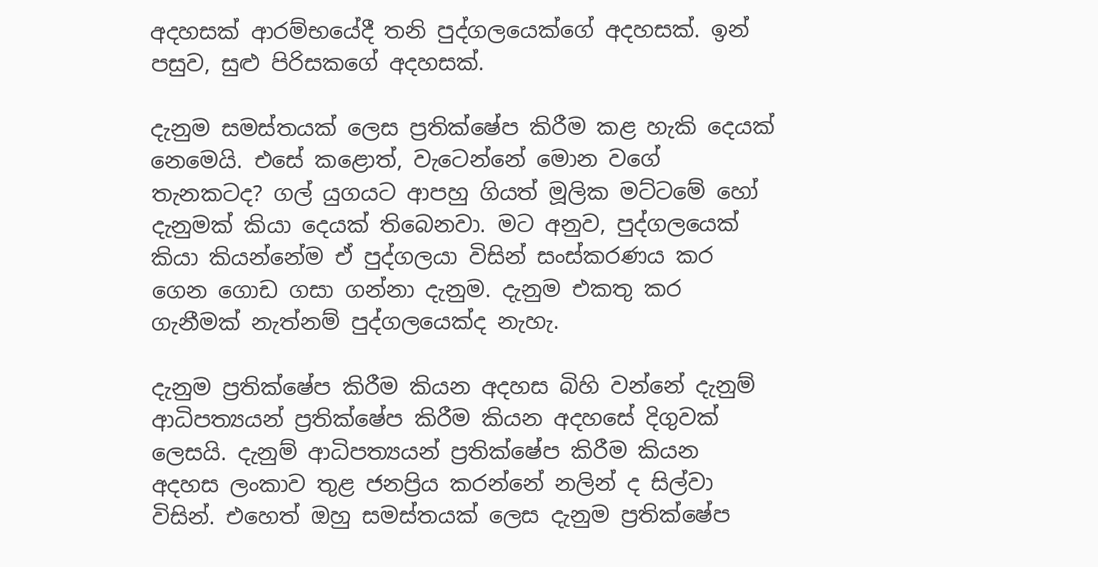අදහසක් ආරම්භයේදී තනි පුද්ගලයෙක්ගේ අදහසක්. ඉන් පසුව, සුළු පිරිසකගේ අදහසක්.

දැනුම සමස්තයක් ලෙස ප්‍රතික්ෂේප කිරීම කළ හැකි දෙයක් නෙමෙයි. එසේ කළොත්, වැටෙන්නේ මොන වගේ තැනකටද? ගල් යුගයට ආපහු ගියත් මූලික මට්ටමේ හෝ දැනුමක් කියා දෙයක් තිබෙනවා. මට අනුව, පුද්ගලයෙක් කියා කියන්නේම ඒ පුද්ගලයා විසින් සංස්කරණය කර ගෙන ගොඩ ගසා ගන්නා දැනුම. දැනුම එකතු කර ගැනීමක් නැත්නම් පුද්ගලයෙක්ද නැහැ.

දැනුම ප්‍රතික්ෂේප කිරීම කියන අදහස බිහි වන්නේ දැනුම් ආධිපත්‍යයන් ප්‍රතික්ෂේප කිරීම කියන අදහසේ දිගුවක් ලෙසයි. දැනුම් ආධිපත්‍යයන් ප්‍රතික්ෂේප කිරීම කියන අදහස ලංකාව තුළ ජනප්‍රිය කරන්නේ නලින් ද සිල්වා විසින්. එහෙත් ඔහු සමස්තයක් ලෙස දැනුම ප්‍රතික්ෂේප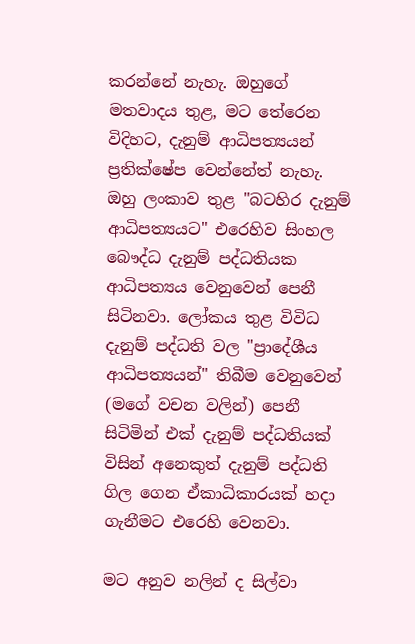කරන්නේ නැහැ. ඔහුගේ මතවාදය තුළ, මට තේරෙන විදිහට, දැනුම් ආධිපත්‍යයන් ප්‍රතික්ෂේප වෙන්නේත් නැහැ. ඔහු ලංකාව තුළ "බටහිර දැනුම් ආධිපත්‍යයට" එරෙහිව සිංහල බෞද්ධ දැනුම් පද්ධතියක ආධිපත්‍යය වෙනුවෙන් පෙනී සිටිනවා. ලෝකය තුළ විවිධ දැනුම් පද්ධති වල "ප්‍රාදේශීය ආධිපත්‍යයන්" තිබීම වෙනුවෙන් (මගේ වචන වලින්) පෙනී සිටිමින් එක් දැනුම් පද්ධතියක් විසින් අනෙකුත් දැනුම් පද්ධති ගිල ගෙන ඒකාධිකාරයක් හදා ගැනීමට එරෙහි වෙනවා.

මට අනුව නලින් ද සිල්වා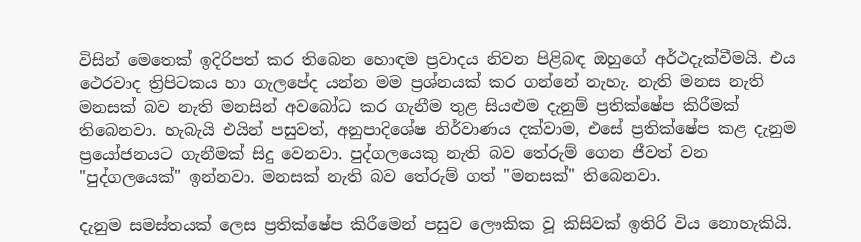විසින් මෙතෙක් ඉදිරිපත් කර තිබෙන හොඳම ප්‍රවාදය නිවන පිළිබඳ ඔහුගේ අර්ථදැක්වීමයි. එය ථෙරවාද ත්‍රිපිටකය හා ගැලපේද යන්න මම ප්‍රශ්නයක් කර ගන්නේ නැහැ. නැති මනස නැති මනසක් බව නැති මනසින් අවබෝධ කර ගැනීම තුළ සියළුම දැනුම් ප්‍රතික්ෂේප කිරීමක් තිබෙනවා. හැබැයි එයින් පසුවත්, අනුපාදිශේෂ නිර්වාණය දක්වාම, එසේ ප්‍රතික්ෂේප කළ දැනුම ප්‍රයෝජනයට ගැනීමක් සිදු වෙනවා. පුද්ගලයෙකු නැති බව තේරුම් ගෙන ජීවත් වන "පුද්ගලයෙක්" ඉන්නවා. මනසක් නැති බව තේරුම් ගත් "මනසක්" තිබෙනවා.

දැනුම සමස්තයක් ලෙස ප්‍රතික්ෂේප කිරීමෙන් පසුව ලෞකික වූ කිසිවක් ඉතිරි විය නොහැකියි.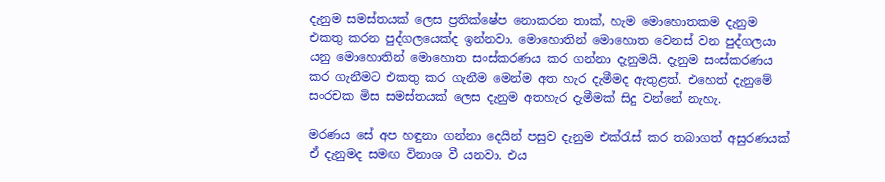දැනුම සමස්තයක් ලෙස ප්‍රතික්ෂේප නොකරන තාක්, හැම මොහොතකම දැනුම එකතු කරන පුද්ගලයෙක්ද ඉන්නවා. මොහොතින් මොහොත වෙනස් වන පුද්ගලයා යනු මොහොතින් මොහොත සංස්කරණය කර ගන්නා දැනුමයි. දැනුම සංස්කරණය කර ගැනීමට එකතු කර ගැනීම මෙන්ම අත හැර දැමීමද ඇතුළත්. එහෙත් දැනුමේ සංරචක මිස සමස්තයක් ලෙස දැනුම අතහැර දැමීමක් සිදු වන්නේ නැහැ.

මරණය සේ අප හඳුනා ගන්නා දෙයින් පසුව දැනුම එක්රැස් කර තබාගත් අසුරණයක් ඒ දැනුමද සමඟ විනාශ වී යනවා. එය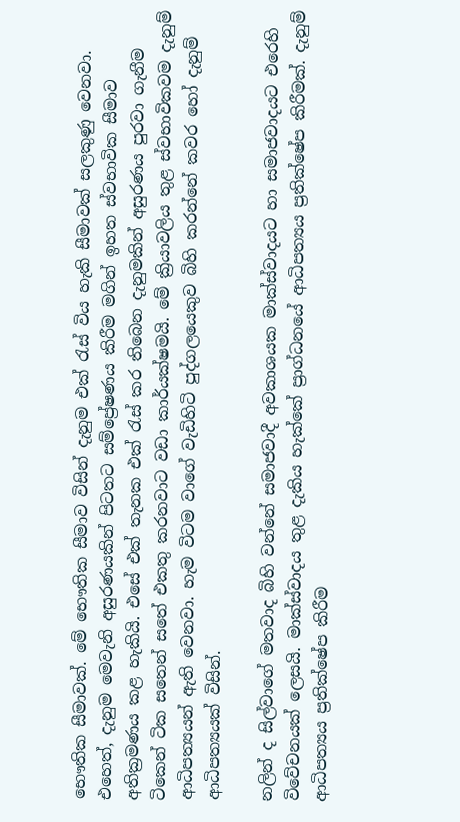භෞතික සීමාවක්. මේ භෞතික සීමාව විසින් දැනුම එක් රැස් විය හැකි සීමාවක් සලකුණු වෙනවා. එහෙත්, දැනුම මෙවැනි අසුරණයකින් පිටතට සම්ප්‍රේෂණය කිරීම මගින් ඉහත ස්වභාවික සීමාව අතික්‍රමණය කළ හැකියි. එසේ එක් තැනක එක් රැස් කර තිබෙන දැනුමකින් අසුරණය පුරවා ගැනීම ටිකෙන් ටික සතෙන් සතේ එකතු කරනවාට වඩා කාර්යක්ෂමයි. මේ ක්‍රියාවලිය තුළ ස්වභාවිකවම දැනුම් ආධිපත්‍යයන් ඇති වෙනවා. හැම විටම වාගේ වැඩිහිටි පුද්ගලයෙකුව බිහි කරන්නේ කවර හෝ දැනුම් ආධිපත්‍යයක් විසින්.

නලින් ද සිල්වාගේ මතවාද බිහි වන්නේ සමාජවාදී අවකාශයක මාක්ස්වාදයට හා සමාජවාදයට එරෙහි විවේචනයක් ලෙසයි. මාක්ස්වාදය තුළ දැකිය හැක්කේ ප්‍රාග්ධනයේ ආධිපත්‍යය ප්‍රතික්ෂේප කිරීමක්. දැනුම් ආධිපත්‍යය ප්‍රතික්ෂේප කිරීම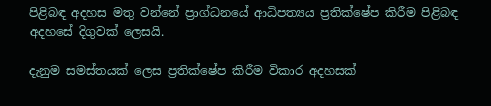පිළිබඳ අදහස මතු වන්නේ ප්‍රාග්ධනයේ ආධිපත්‍යය ප්‍රතික්ෂේප කිරීම පිළිබඳ අදහසේ දිගුවක් ලෙසයි.

දැනුම සමස්තයක් ලෙස ප්‍රතික්ෂේප කිරීම විකාර අදහසක්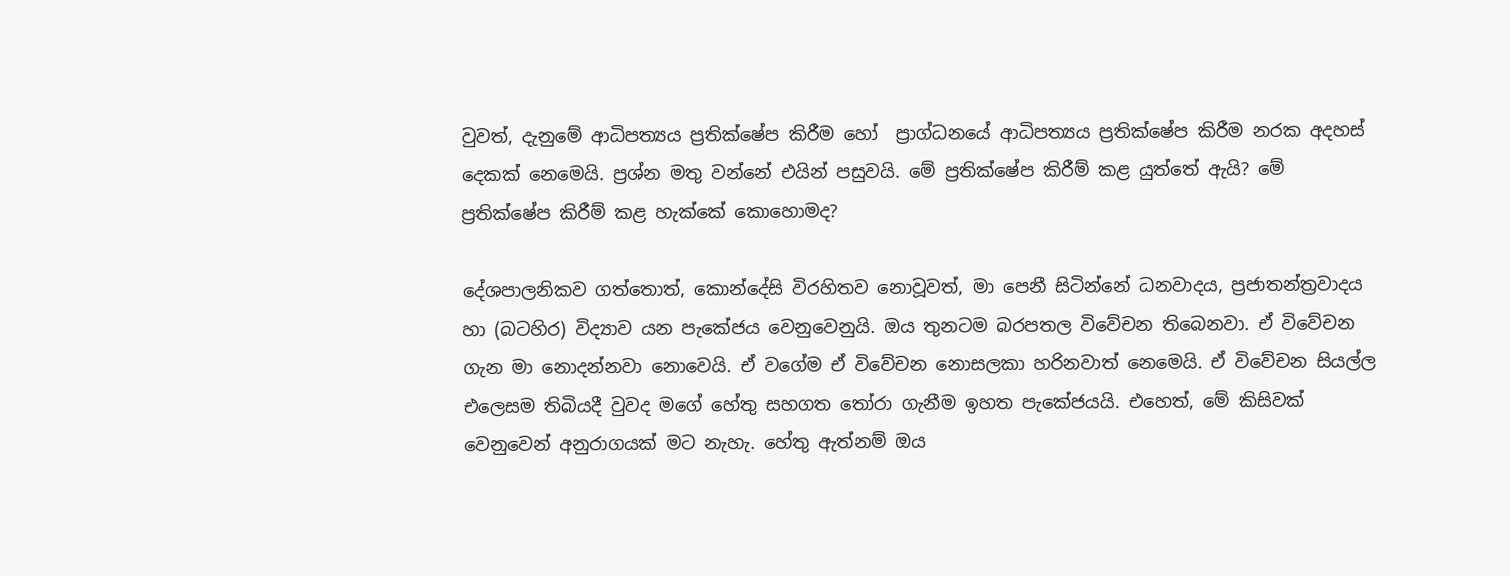වුවත්, දැනුමේ ආධිපත්‍යය ප්‍රතික්ෂේප කිරීම හෝ  ප්‍රාග්ධනයේ ආධිපත්‍යය ප්‍රතික්ෂේප කිරීම නරක අදහස් දෙකක් නෙමෙයි. ප්‍රශ්න මතු වන්නේ එයින් පසුවයි. මේ ප්‍රතික්ෂේප කිරීම් කළ යුත්තේ ඇයි? මේ ප්‍රතික්ෂේප කිරීම් කළ හැක්කේ කොහොමද?

දේශපාලනිකව ගත්තොත්, කොන්දේසි විරහිතව නොවූවත්, මා පෙනී සිටින්නේ ධනවාදය, ප්‍රජාතන්ත්‍රවාදය හා (බටහිර) විද්‍යාව යන පැකේජය වෙනුවෙනුයි. ඔය තුනටම බරපතල විවේචන තිබෙනවා. ඒ විවේචන ගැන මා නොදන්නවා නොවෙයි. ඒ වගේම ඒ විවේචන නොසලකා හරිනවාත් නෙමෙයි. ඒ විවේචන සියල්ල එලෙසම තිබියදී වුවද මගේ හේතු සහගත තෝරා ගැනීම ඉහත පැකේජයයි. එහෙත්, මේ කිසිවක් වෙනුවෙන් අනුරාගයක් මට නැහැ. හේතු ඇත්නම් ඔය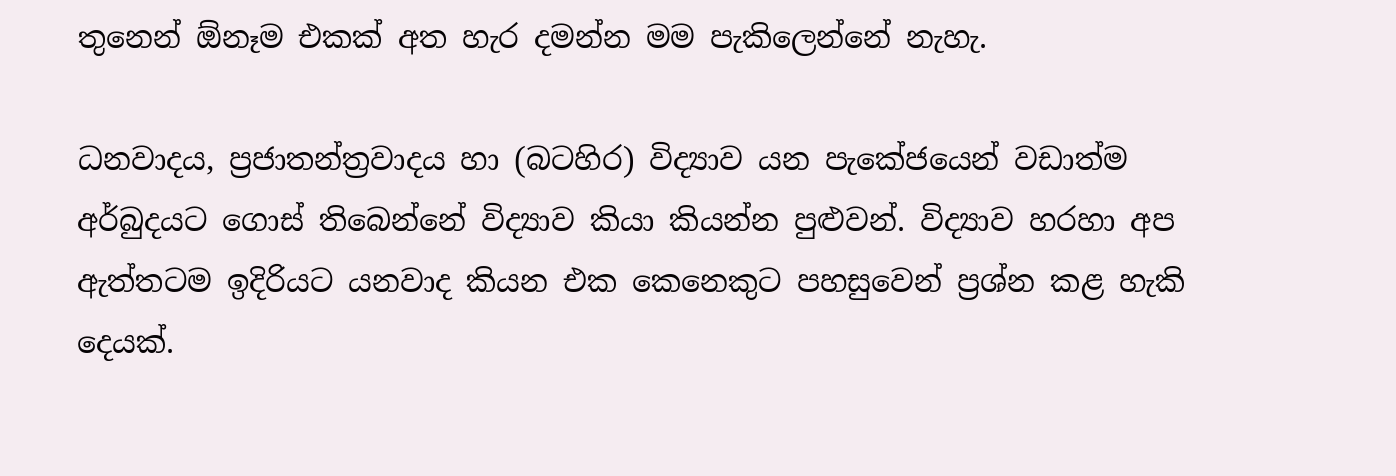තුනෙන් ඕනෑම එකක් අත හැර දමන්න මම පැකිලෙන්නේ නැහැ.

ධනවාදය, ප්‍රජාතන්ත්‍රවාදය හා (බටහිර) විද්‍යාව යන පැකේජයෙන් වඩාත්ම අර්බුදයට ගොස් තිබෙන්නේ විද්‍යාව කියා කියන්න පුළුවන්. විද්‍යාව හරහා අප ඇත්තටම ඉදිරියට යනවාද කියන එක කෙනෙකුට පහසුවෙන් ප්‍රශ්න කළ හැකි දෙයක්.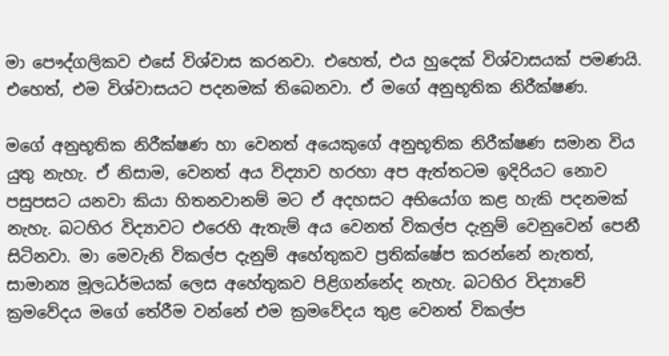මා පෞද්ගලිකව එසේ විශ්වාස කරනවා. එහෙත්, එය හුදෙක් විශ්වාසයක් පමණයි. එහෙත්, එම විශ්වාසයට පදනමක් තිබෙනවා. ඒ මගේ අනුභූතික නිරීක්ෂණ.

මගේ අනුභූතික නිරීක්ෂණ හා වෙනත් අයෙකුගේ අනුභූතික නිරීක්ෂණ සමාන විය යුතු නැහැ. ඒ නිසාම, වෙනත් අය විද්‍යාව හරහා අප ඇත්තටම ඉදිරියට නොව පසුපසට යනවා කියා හිතනවානම් මට ඒ අදහසට අභියෝග කළ හැකි පදනමක් නැහැ. බටහිර විද්‍යාවට එරෙහි ඇතැම් අය වෙනත් විකල්ප දැනුම් වෙනුවෙන් පෙනී සිටිනවා. මා මෙවැනි විකල්ප දැනුම් අහේතුකව ප්‍රතික්ෂේප කරන්නේ නැතත්, සාමාන්‍ය මූලධර්මයක් ලෙස අහේතුකව පිළිගන්නේද නැහැ. බටහිර විද්‍යාවේ ක්‍රමවේදය මගේ තේරීම වන්නේ එම ක්‍රමවේදය තුළ වෙනත් විකල්ප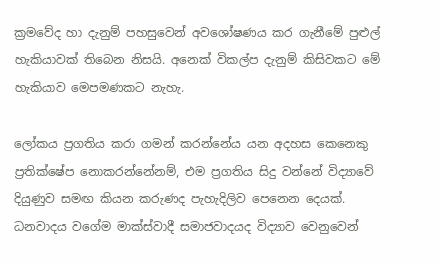ක්‍රමවේද හා දැනුම් පහසුවෙන් අවශෝෂණය කර ගැනීමේ පුළුල් හැකියාවක් තිබෙන නිසයි. අනෙක් විකල්ප දැනුම් කිසිවකට මේ හැකියාව මෙපමණකට නැහැ.

ලෝකය ප්‍රගතිය කරා ගමන් කරන්නේය යන අදහස කෙනෙකු ප්‍රතික්ෂේප නොකරන්නේනම්, එම ප්‍රගතිය සිදු වන්නේ විද්‍යාවේ දියුණුව සමඟ කියන කරුණද පැහැදිලිව පෙනෙන දෙයක්. ධනවාදය වගේම මාක්ස්වාදී සමාජවාදයද විද්‍යාව වෙනුවෙන්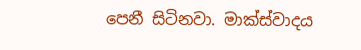පෙනී සිටිනවා. මාක්ස්වාදය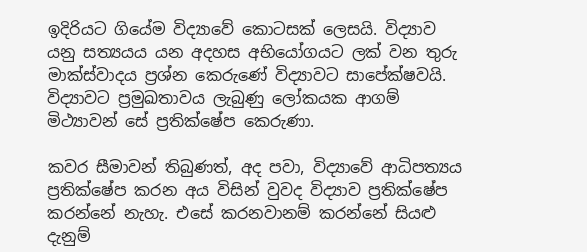ඉදිරියට ගියේම විද්‍යාවේ කොටසක් ලෙසයි. විද්‍යාව යනු සත්‍යයය යන අදහස අභියෝගයට ලක් වන තුරු මාක්ස්වාදය ප්‍රශ්න කෙරුණේ විද්‍යාවට සාපේක්ෂවයි. විද්‍යාවට ප්‍රමුඛතාවය ලැබුණු ලෝකයක ආගම් මිථ්‍යාවන් සේ ප්‍රතික්ෂේප කෙරුණා.

කවර සීමාවන් තිබුණත්, අද පවා, විද්‍යාවේ ආධිපත්‍යය ප්‍රතික්ෂේප කරන අය විසින් වුවද විද්‍යාව ප්‍රතික්ෂේප කරන්නේ නැහැ. එසේ කරනවානම් කරන්නේ සියළු දැනුම්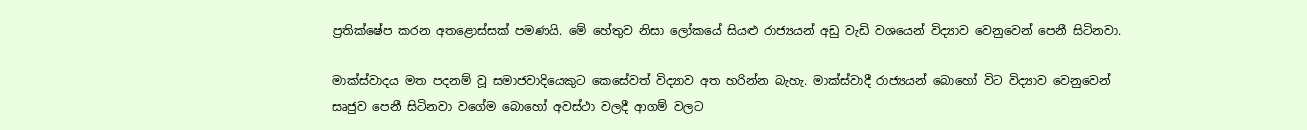ප්‍රතික්ෂේප කරන අතළොස්සක් පමණයි. මේ හේතුව නිසා ලෝකයේ සියළු රාජ්‍යයන් අඩු වැඩි වශයෙන් විද්‍යාව වෙනුවෙන් පෙනී සිටිනවා.

මාක්ස්වාදය මත පදනම් වූ සමාජවාදියෙකුට කෙසේවත් විද්‍යාව අත හරින්න බැහැ. මාක්ස්වාදී රාජ්‍යයන් බොහෝ විට විද්‍යාව වෙනුවෙන් සෘජුව පෙනී සිටිනවා වගේම බොහෝ අවස්ථා වලදී ආගම් වලට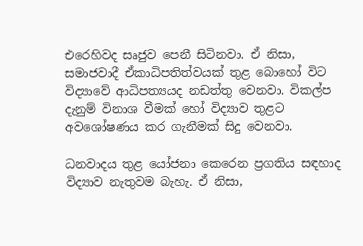එරෙහිවද සෘජුව පෙනී සිටිනවා. ඒ නිසා, සමාජවාදී ඒකාධිපතිත්වයක් තුළ බොහෝ විට විද්‍යාවේ ආධිපත්‍යයද නඩත්තු වෙනවා. විකල්ප දැනුම් විනාශ වීමක් හෝ විද්‍යාව තුළට අවශෝෂණය කර ගැනීමක් සිදු වෙනවා.

ධනවාදය තුළ යෝජනා කෙරෙන ප්‍රගතිය සඳහාද විද්‍යාව නැතුවම බැහැ. ඒ නිසා,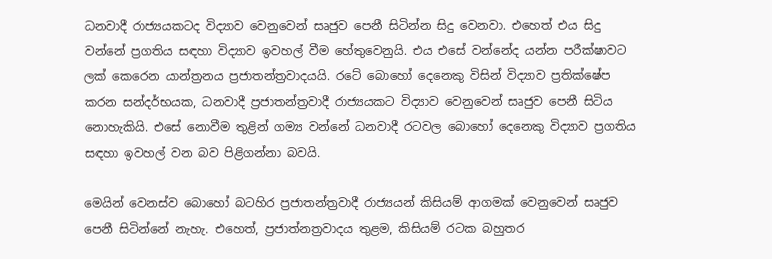ධනවාදී රාජ්‍යයකටද විද්‍යාව වෙනුවෙන් සෘජුව පෙනී සිටින්න සිදු වෙනවා. එහෙත් එය සිදු වන්නේ ප්‍රගතිය සඳහා විද්‍යාව ඉවහල් වීම හේතුවෙනුයි. එය එසේ වන්නේද යන්න පරීක්ෂාවට ලක් කෙරෙන යාන්ත්‍රනය ප්‍රජාතන්ත්‍රවාදයයි. රටේ බොහෝ දෙනෙකු විසින් විද්‍යාව ප්‍රතික්ෂේප කරන සන්දර්භයක, ධනවාදී ප්‍රජාතන්ත්‍රවාදී රාජ්‍යයකට විද්‍යාව වෙනුවෙන් සෘජුව පෙනී සිටිය නොහැකියි. එසේ නොවීම තුළින් ගම්‍ය වන්නේ ධනවාදී රටවල බොහෝ දෙනෙකු විද්‍යාව ප්‍රගතිය සඳහා ඉවහල් වන බව පිළිගන්නා බවයි.

මෙයින් වෙනස්ව බොහෝ බටහිර ප්‍රජාතන්ත්‍රවාදී රාජ්‍යයන් කිසියම් ආගමක් වෙනුවෙන් සෘජුව පෙනී සිටින්නේ නැහැ. එහෙත්, ප්‍රජාත්නත්‍රවාදය තුළම, කිසියම් රටක බහුතර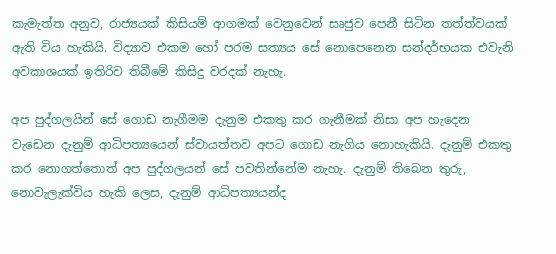කැමැත්ත අනුව, රාජ්‍යයක් කිසියම් ආගමක් වෙනුවෙන් සෘජුව පෙනී සිටින තත්ත්වයක් ඇති විය හැකියි. විද්‍යාව එකම හෝ පරම සත්‍යය සේ නොපෙනෙන සන්දර්භයක එවැනි අවකාශයක් ඉතිරිව තිබීමේ කිසිදු වරදක් නැහැ.

අප පුද්ගලයින් සේ ගොඩ නැගීමම දැනුම එකතු කර ගැනීමක් නිසා අප හැදෙන වැඩෙන දැනුම් ආධිපත්‍යයෙන් ස්වායත්තව අපට ගොඩ නැගිය නොහැකියි. දැනුම් එකතු කර නොගත්තොත් අප පුද්ගලයන් සේ පවතින්නේම නැහැ. දැනුම් තිබෙන තුරු, නොවැලැක්විය හැකි ලෙස, දැනුම් ආධිපත්‍යයන්ද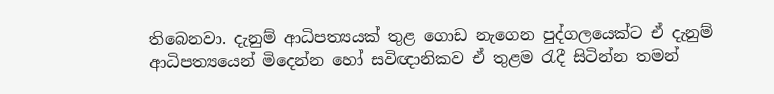තිබෙනවා. දැනුම් ආධිපත්‍යයක් තුළ ගොඩ නැගෙන පුද්ගලයෙක්ට ඒ දැනුම් ආධිපත්‍යයෙන් මිදෙන්න හෝ සවිඥානිකව ඒ තුළම රැදී සිටින්න තමන්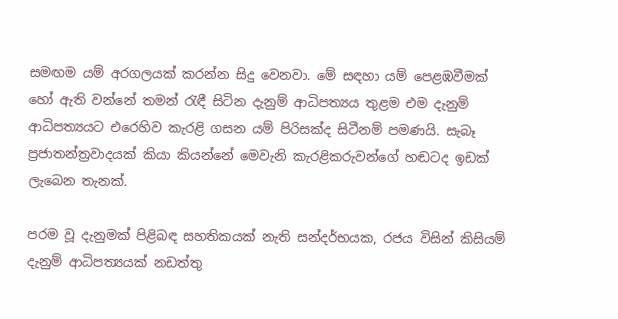සමඟම යම් අරගලයක් කරන්න සිදු වෙනවා. මේ සඳහා යම් පෙළඹවීමක් හෝ ඇති වන්නේ තමන් රැඳී සිටින දැනුම් ආධිපත්‍යය තුළම එම දැනුම් ආධිපත්‍යයට එරෙහිව කැරළි ගසන යම් පිරිසක්ද සිටීනම් පමණයි. සැබෑ ප්‍රජාතන්ත්‍රවාදයක් කියා කියන්නේ මෙවැනි කැරළිකරුවන්ගේ හඬටද ඉඩක් ලැබෙන තැනක්.

පරම වූ දැනුමක් පිළිබඳ සහතිකයක් නැති සන්දර්භයක, රජය විසින් කිසියම් දැනුම් ආධිපත්‍යයක් නඩත්තු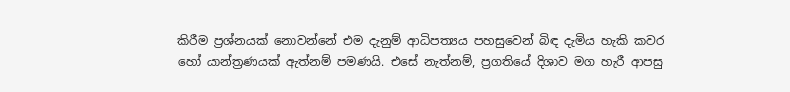කිරීම ප්‍රශ්නයක් නොවන්නේ එම දැනුම් ආධිපත්‍යය පහසුවෙන් බිඳ දැමිය හැකි කවර හෝ යාන්ත්‍රණයක් ඇත්නම් පමණයි. එසේ නැත්නම්, ප්‍රගතියේ දිශාව මග හැරී ආපසු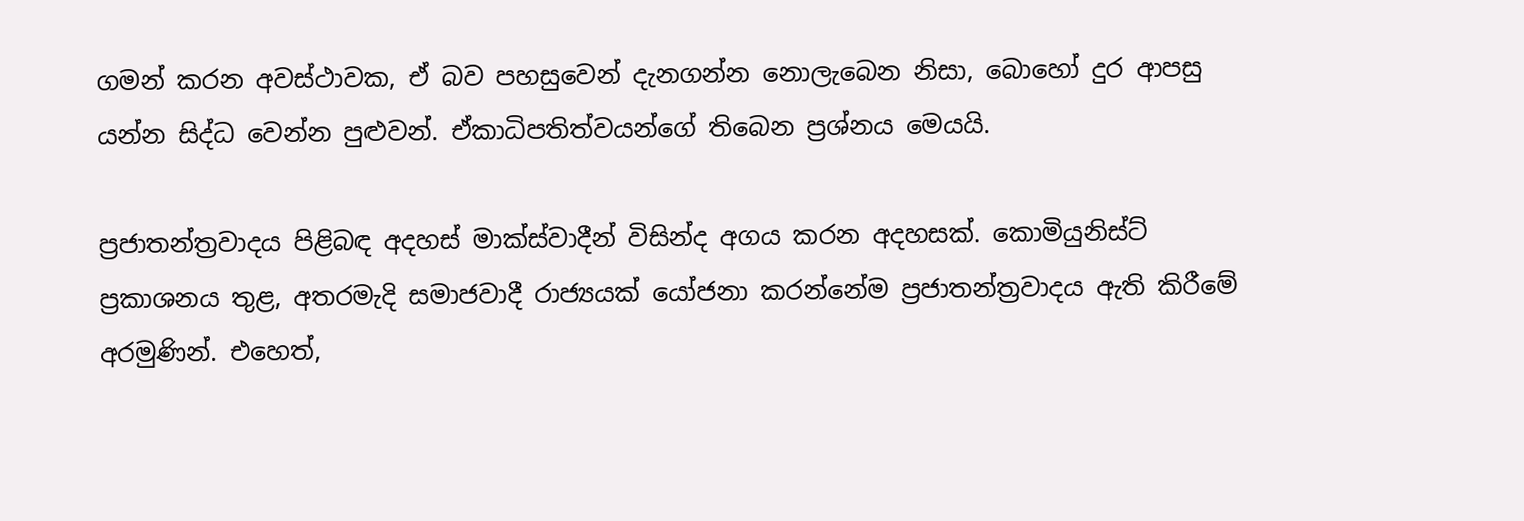ගමන් කරන අවස්ථාවක, ඒ බව පහසුවෙන් දැනගන්න නොලැබෙන නිසා, බොහෝ දුර ආපසු යන්න සිද්ධ වෙන්න පුළුවන්. ඒකාධිපතිත්වයන්ගේ තිබෙන ප්‍රශ්නය මෙයයි.

ප්‍රජාතන්ත්‍රවාදය පිළිබඳ අදහස් මාක්ස්වාදීන් විසින්ද අගය කරන අදහසක්. කොමියුනිස්ට් ප්‍රකාශනය තුළ, අතරමැදි සමාජවාදී රාජ්‍යයක් යෝජනා කරන්නේම ප්‍රජාතන්ත්‍රවාදය ඇති කිරීමේ අරමුණින්. එහෙත්,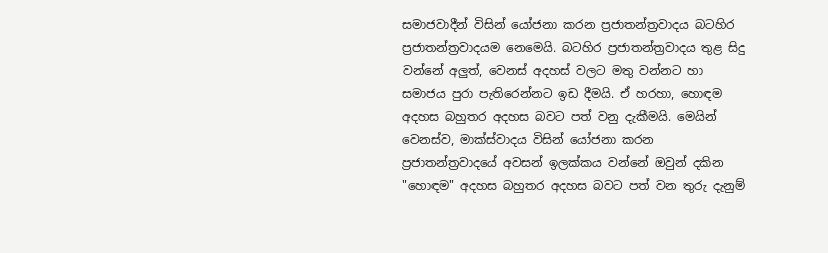සමාජවාදීන් විසින් යෝජනා කරන ප්‍රජාතන්ත්‍රවාදය බටහිර ප්‍රජාතන්ත්‍රවාදයම නෙමෙයි. බටහිර ප්‍රජාතන්ත්‍රවාදය තුළ සිදු වන්නේ අලුත්, වෙනස් අදහස් වලට මතු වන්නට හා සමාජය පුරා පැතිරෙන්නට ඉඩ දීමයි. ඒ හරහා, හොඳම අදහස බහුතර අදහස බවට පත් වනු දැකීමයි. මෙයින් වෙනස්ව, මාක්ස්වාදය විසින් යෝජනා කරන ප්‍රජාතන්ත්‍රවාදයේ අවසන් ඉලක්කය වන්නේ ඔවුන් දකින "හොඳම" අදහස බහුතර අදහස බවට පත් වන තුරු දැනුම්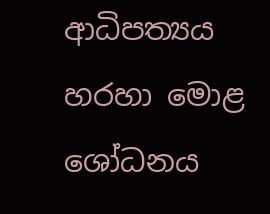ආධිපත්‍යය හරහා මොළ ශෝධනය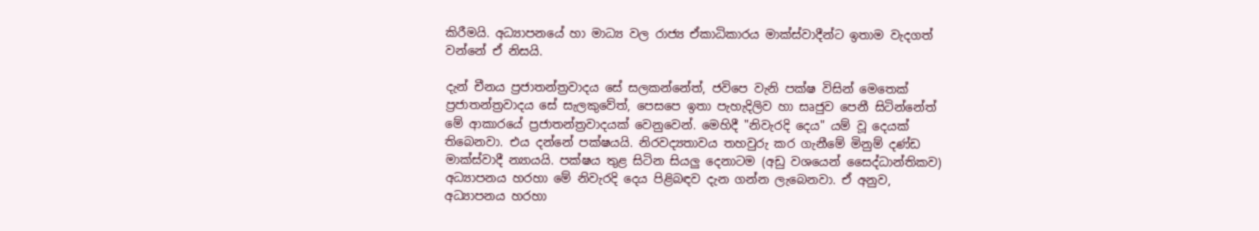කිරීමයි. අධ්‍යාපනයේ හා මාධ්‍ය වල රාජ්‍ය ඒකාධිකාරය මාක්ස්වාදීන්ට ඉතාම වැදගත් වන්නේ ඒ නිසයි.

දැන් චීනය ප්‍රජාතන්ත්‍රවාදය සේ සලකන්නේත්, ජවිපෙ වැනි පක්ෂ විසින් මෙතෙක් ප්‍රජාතන්ත්‍රවාදය සේ සැලකුවේත්, පෙසපෙ ඉතා පැහැදිලිව හා සෘජුව පෙනී සිටින්නේත් මේ ආකාරයේ ප්‍රජාතන්ත්‍රවාදයක් වෙනුවෙන්. මෙහිදී "නිවැරදි දෙය" යම් වූ දෙයක් තිබෙනවා. එය දන්නේ පක්ෂයයි. නිරවද්‍යතාවය තහවුරු කර ගැනීමේ මිනුම් දණ්ඩ මාක්ස්වාදී න්‍යායයි. පක්ෂය තුළ සිටින සියලු දෙනාටම (අඩු වශයෙන් සෛද්ධාන්තිකව) අධ්‍යාපනය හරහා මේ නිවැරදි දෙය පිළිබඳව දැන ගන්න ලැබෙනවා. ඒ අනුව, අධ්‍යාපනය හරහා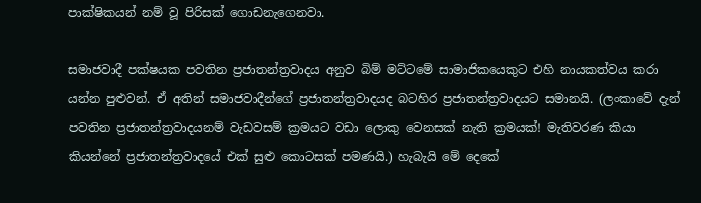පාක්ෂිකයන් නම් වූ පිරිසක් ගොඩනැගෙනවා.

සමාජවාදී පක්ෂයක පවතින ප්‍රජාතන්ත්‍රවාදය අනුව බිම් මට්ටමේ සාමාජිකයෙකුට එහි නායකත්වය කරා යන්න පුළුවන්. ඒ අතින් සමාජවාදීන්ගේ ප්‍රජාතන්ත්‍රවාදයද බටහිර ප්‍රජාතන්ත්‍රවාදයට සමානයි. (ලංකාවේ දැන් පවතින ප්‍රජාතන්ත්‍රවාදයනම් වැඩවසම් ක්‍රමයට වඩා ලොකු වෙනසක් නැති ක්‍රමයක්! මැතිවරණ කියා කියන්නේ ප්‍රජාතන්ත්‍රවාදයේ එක් සුළු කොටසක් පමණයි.) හැබැයි මේ දෙකේ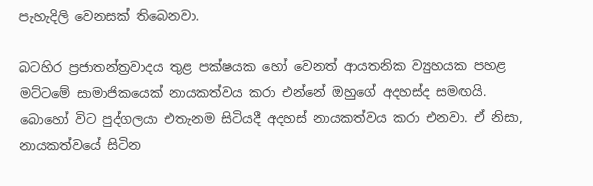පැහැදිලි වෙනසක් තිබෙනවා.

බටහිර ප්‍රජාතන්ත්‍රවාදය තුළ පක්ෂයක හෝ වෙනත් ආයතනික ව්‍යුහයක පහළ මට්ටමේ සාමාජිකයෙක් නායකත්වය කරා එන්නේ ඔහුගේ අදහස්ද සමඟයි. බොහෝ විට පුද්ගලයා එතැනම සිටියදී අදහස් නායකත්වය කරා එනවා. ඒ නිසා, නායකත්වයේ සිටින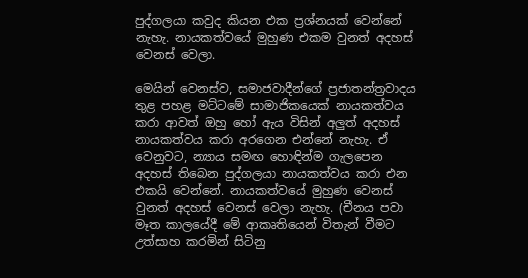පුද්ගලයා කවුද කියන එක ප්‍රශ්නයක් වෙන්නේ නැහැ. නායකත්වයේ මුහුණ එකම වුනත් අදහස් වෙනස් වෙලා.

මෙයින් වෙනස්ව, සමාජවාදීන්ගේ ප්‍රජාතන්ත්‍රවාදය තුළ පහළ මට්ටමේ සාමාජිකයෙක් නායකත්වය කරා ආවත් ඔහු හෝ ඇය විසින් අලුත් අදහස් නායකත්වය කරා අරගෙන එන්නේ නැහැ. ඒ වෙනුවට, න්‍යාය සමඟ හොඳින්ම ගැලපෙන අදහස් තිබෙන පුද්ගලයා නායකත්වය කරා එන එකයි වෙන්නේ. නායකත්වයේ මුහුණ වෙනස් වුනත් අදහස් වෙනස් වෙලා නැහැ. (චීනය පවා මෑත කාලයේදී මේ ආකෘතියෙන් විතැන් වීමට උත්සාහ කරමින් සිටිනු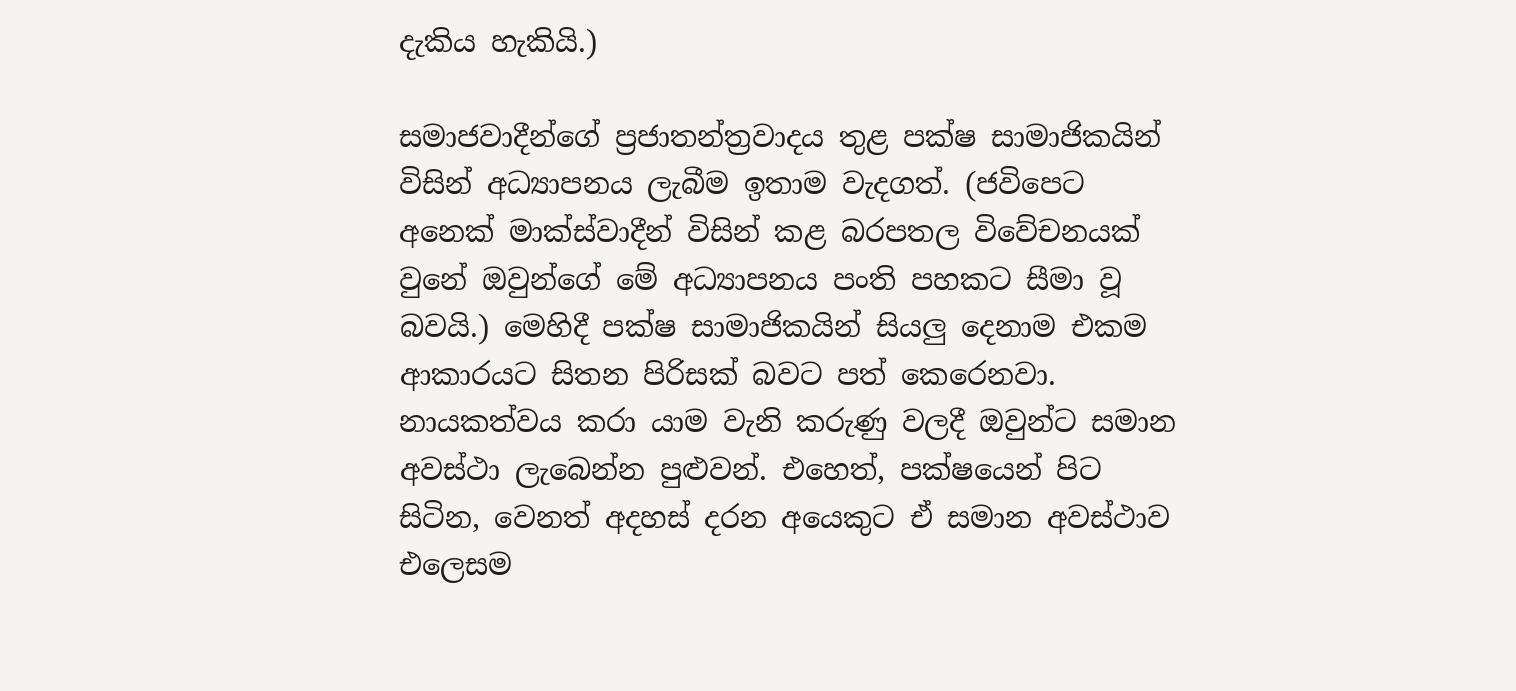දැකිය හැකියි.)

සමාජවාදීන්ගේ ප්‍රජාතන්ත්‍රවාදය තුළ පක්ෂ සාමාජිකයින් විසින් අධ්‍යාපනය ලැබීම ඉතාම වැදගත්. (ජවිපෙට අනෙක් මාක්ස්වාදීන් විසින් කළ බරපතල විවේචනයක් වුනේ ඔවුන්ගේ මේ අධ්‍යාපනය පංති පහකට සීමා වූ බවයි.) මෙහිදී පක්ෂ සාමාජිකයින් සියලු දෙනාම එකම ආකාරයට සිතන පිරිසක් බවට පත් කෙරෙනවා. නායකත්වය කරා යාම වැනි කරුණු වලදී ඔවුන්ට සමාන අවස්ථා ලැබෙන්න පුළුවන්. එහෙත්, පක්ෂයෙන් පිට සිටින, වෙනත් අදහස් දරන අයෙකුට ඒ සමාන අවස්ථාව එලෙසම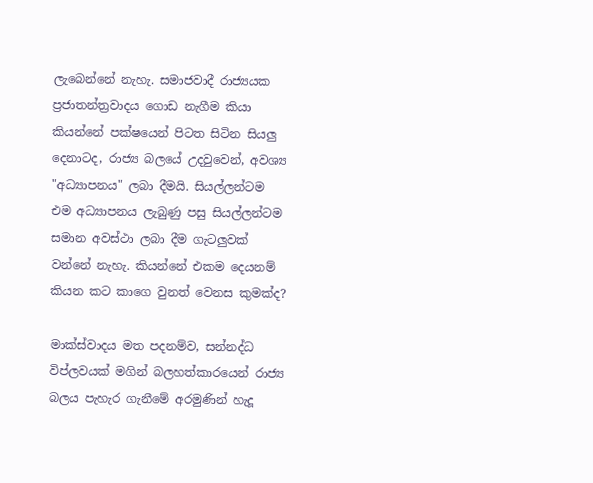ලැබෙන්නේ නැහැ. සමාජවාදී රාජ්‍යයක ප්‍රජාතන්ත්‍රවාදය ගොඩ නැගීම කියා කියන්නේ පක්ෂයෙන් පිටත සිටින සියලු දෙනාටද, රාජ්‍ය බලයේ උදවුවෙන්, අවශ්‍ය "අධ්‍යාපනය" ලබා දීමයි. සියල්ලන්ටම එම අධ්‍යාපනය ලැබුණු පසු සියල්ලන්ටම සමාන අවස්ථා ලබා දීම ගැටලුවක් වන්නේ නැහැ. කියන්නේ එකම දෙයනම් කියන කට කාගෙ වුනත් වෙනස කුමක්ද?

මාක්ස්වාදය මත පදනම්ව, සන්නද්ධ විප්ලවයක් මගින් බලහත්කාරයෙන් රාජ්‍ය බලය පැහැර ගැනීමේ අරමුණින් හැදූ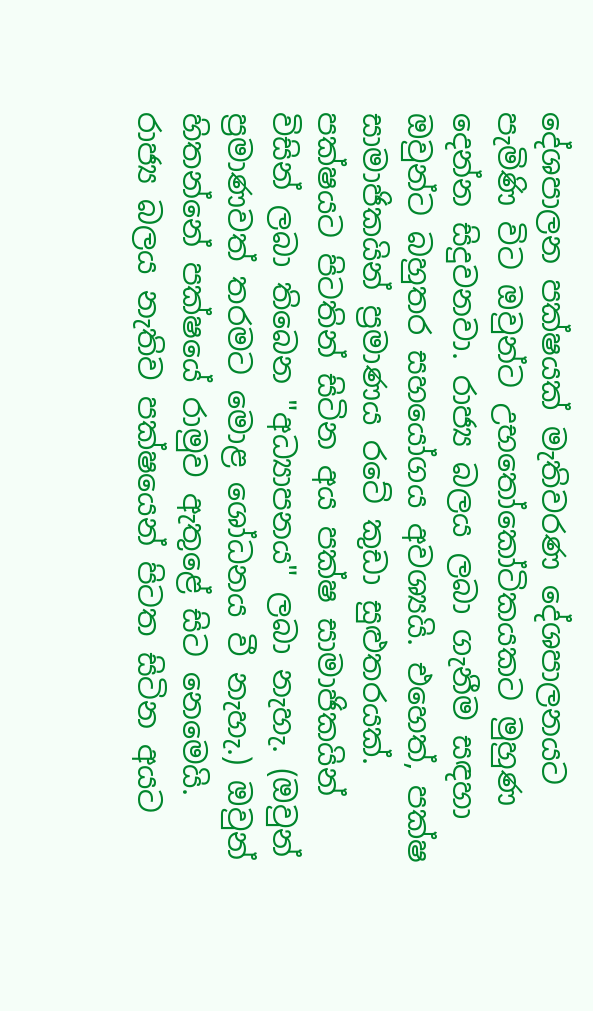දේශපාලන පක්ෂයක් මැතිවරණ දේශපාලනයට පැමිණි විට ඔවුන්ට උභතෝකෝටිකයකට මුහුණ දෙන්න සිදුවනවා. රාජ්‍ය බලය ලබා ගැනීම සඳහා ඔවුන්ට බහුතර සහයෝගය අවශ්‍යයි. එහෙත්, පක්ෂ සාමාජිකයින් ප්‍රමාණය රටේ කුඩා සුළුතරයක්. පක්ෂයට පිටතින් සිටින අය පක්ෂ සාමාජිකයින් විසින් ලබා තිබෙන "අධ්‍යාපනය" ලබා නැහැ. (ඔවුන් ප්‍රමාණවත් තරමට මොළ ශෝධනය වී නැහැ.) ඔවුන් හිතන්නේ පක්ෂයේ රාමුව ඇතුළේ සිට නෙමෙයි. රාජ්‍ය බලය නැතිව පක්ෂයෙන් පිටත සිටින අයට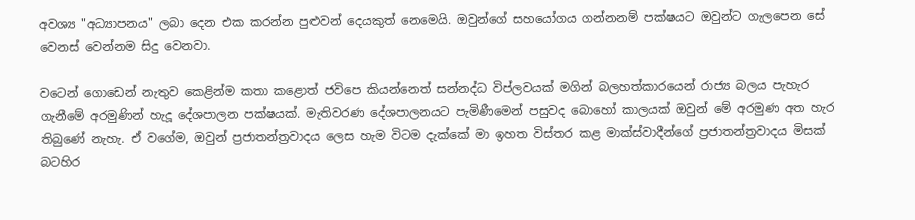අවශ්‍ය "අධ්‍යාපනය" ලබා දෙන එක කරන්න පුළුවන් දෙයකුත් නෙමෙයි. ඔවුන්ගේ සහයෝගය ගන්නනම් පක්ෂයට ඔවුන්ට ගැලපෙන සේ වෙනස් වෙන්නම සිදු වෙනවා.

වටෙන් ගොඩෙන් නැතුව කෙළින්ම කතා කළොත් ජවිපෙ කියන්නෙත් සන්නද්ධ විප්ලවයක් මගින් බලහත්කාරයෙන් රාජ්‍ය බලය පැහැර ගැනීමේ අරමුණින් හැදූ දේශපාලන පක්ෂයක්. මැතිවරණ දේශපාලනයට පැමිණීමෙන් පසුවද බොහෝ කාලයක් ඔවුන් මේ අරමුණ අත හැර තිබුණේ නැහැ. ඒ වගේම, ඔවුන් ප්‍රජාතන්ත්‍රවාදය ලෙස හැම විටම දැක්කේ මා ඉහත විස්තර කළ මාක්ස්වාදීන්ගේ ප්‍රජාතන්ත්‍රවාදය මිසක් බටහිර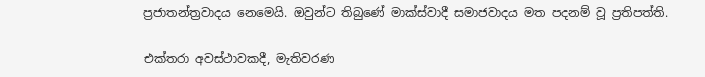ප්‍රජාතන්ත්‍රවාදය නෙමෙයි. ඔවුන්ට තිබුණේ මාක්ස්වාදී සමාජවාදය මත පදනම් වූ ප්‍රතිපත්ති.

එක්තරා අවස්ථාවකදී, මැතිවරණ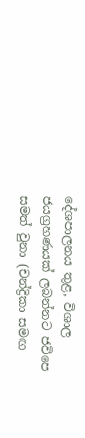දේශපාලනය තුළ, විශාල ජයග්‍රහණයක් ලබන්නට ජවිපෙ සමත් වුනා (චන්ද්‍රිකා සමඟ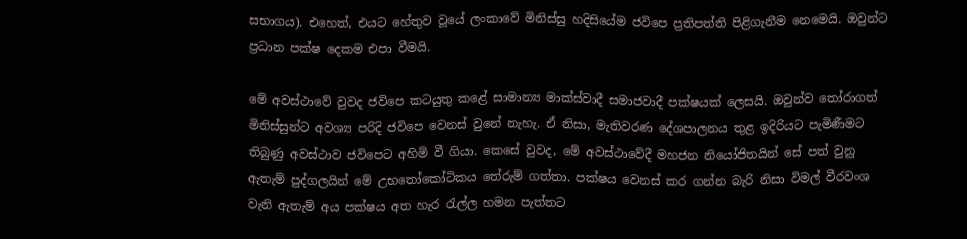සභාගය). එහෙත්, එයට හේතුව වූයේ ලංකාවේ මිනිස්සු හදිසියේම ජවිපෙ ප්‍රතිපත්ති පිළිගැනීම නෙමෙයි. ඔවුන්ට ප්‍රධාන පක්ෂ දෙකම එපා වීමයි.

මේ අවස්ථාවේ වුවද ජවිපෙ කටයුතු කළේ සාමාන්‍ය මාක්ස්වාදී සමාජවාදී පක්ෂයක් ලෙසයි. ඔවුන්ව තෝරාගත් මිනිස්සුන්ට අවශ්‍ය පරිදි ජවිපෙ වෙනස් වුනේ නැහැ. ඒ නිසා, මැතිවරණ දේශපාලනය තුළ ඉදිරියට පැමිණීමට තිබුණු අවස්ථාව ජවිපෙට අහිමි වී ගියා. කෙසේ වුවද, මේ අවස්ථාවේදී මහජන නියෝජිතයින් සේ පත් වුනු ඇතැම් පුද්ගලයින් මේ උභතෝකෝටිකය තේරුම් ගත්තා. පක්ෂය වෙනස් කර ගන්න බැරි නිසා විමල් වීරවංශ වැනි ඇතැම් අය පක්ෂය අත හැර රැල්ල හමන පැත්තට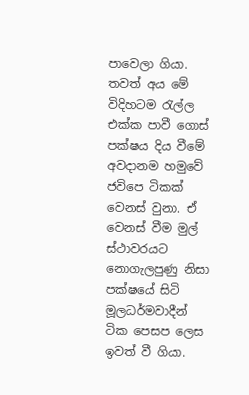පාවෙලා ගියා. තවත් අය මේ විදිහටම රැල්ල එක්ක පාවී ගොස් පක්ෂය දිය වීමේ අවදානම හමුවේ ජවිපෙ ටිකක් වෙනස් වුනා. ඒ වෙනස් වීම මුල් ස්ථාවරයට නොගැලපුණු නිසා පක්ෂයේ සිටි මූලධර්මවාදීන් ටික පෙසප ලෙස ඉවත් වී ගියා.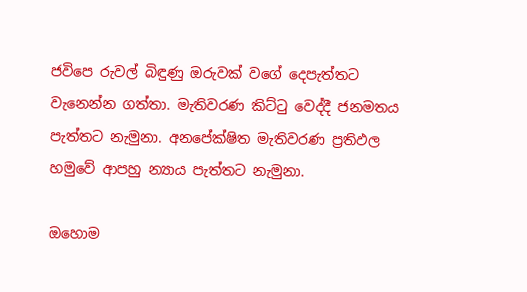ජවිපෙ රුවල් බිඳුණු ඔරුවක් වගේ දෙපැත්තට වැනෙන්න ගත්තා. මැතිවරණ කිට්ටු වෙද්දී ජනමතය පැත්තට නැමුනා. අනපේක්ෂිත මැතිවරණ ප්‍රතිඵල හමුවේ ආපහු න්‍යාය පැත්තට නැමුනා.

ඔහොම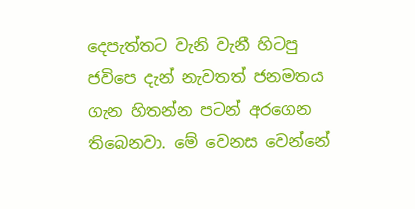දෙපැත්තට වැනි වැනී හිටපු ජවිපෙ දැන් නැවතත් ජනමතය ගැන හිතන්න පටන් අරගෙන තිබෙනවා. මේ වෙනස වෙන්නේ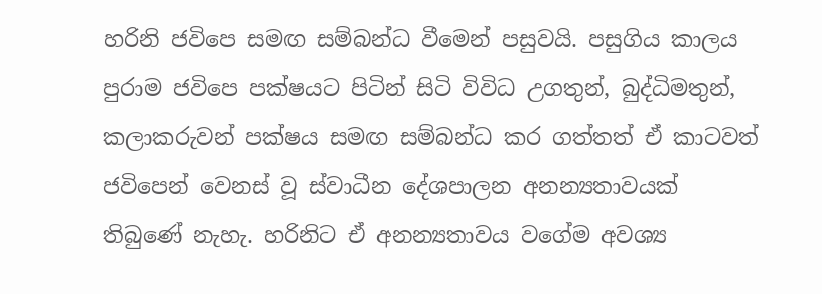හරිනි ජවිපෙ සමඟ සම්බන්ධ වීමෙන් පසුවයි. පසුගිය කාලය පුරාම ජවිපෙ පක්ෂයට පිටින් සිටි විවිධ උගතුන්, බුද්ධිමතුන්, කලාකරුවන් පක්ෂය සමඟ සම්බන්ධ කර ගත්තත් ඒ කාටවත් ජවිපෙන් වෙනස් වූ ස්වාධීන දේශපාලන අනන්‍යතාවයක් තිබුණේ නැහැ. හරිනිට ඒ අනන්‍යතාවය වගේම අවශ්‍ය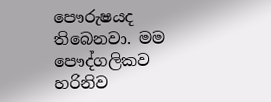පෞරුෂයද තිබෙනවා. මම පෞද්ගලිකව හරිනිව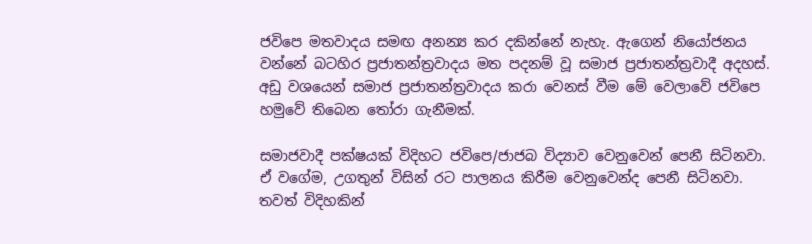ජවිපෙ මතවාදය සමඟ අනන්‍ය කර දකින්නේ නැහැ. ඇගෙන් නියෝජනය වන්නේ බටහිර ප්‍රජාතන්ත්‍රවාදය මත පදනම් වූ සමාජ ප්‍රජාතන්ත්‍රවාදී අදහස්. අඩු වශයෙන් සමාජ ප්‍රජාතන්ත්‍රවාදය කරා වෙනස් වීම මේ වෙලාවේ ජවිපෙ හමුවේ තිබෙන තෝරා ගැනීමක්.

සමාජවාදී පක්ෂයක් විදිහට ජවිපෙ/ජාජබ විද්‍යාව වෙනුවෙන් පෙනී සිටිනවා. ඒ වගේම, උගතුන් විසින් රට පාලනය කිරීම වෙනුවෙන්ද පෙනී සිටිනවා. තවත් විදිහකින්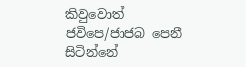කිවුවොත් ජවිපෙ/ජාජබ පෙනී සිටින්නේ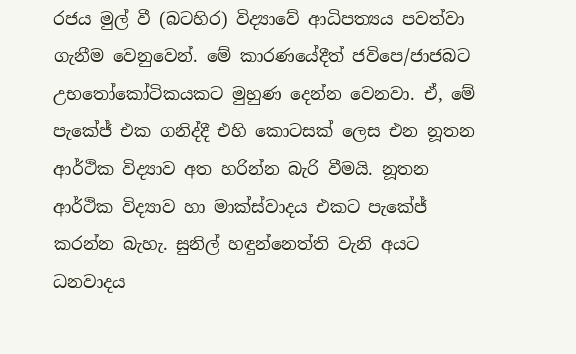රජය මුල් වී (බටහිර) විද්‍යාවේ ආධිපත්‍යය පවත්වා ගැනීම වෙනුවෙන්. මේ කාරණයේදීත් ජවිපෙ/ජාජබට උභතෝකෝටිකයකට මුහුණ දෙන්න වෙනවා. ඒ, මේ පැකේජ් එක ගනිද්දී එහි කොටසක් ලෙස එන නූතන ආර්ථික විද්‍යාව අත හරින්න බැරි වීමයි. නූතන ආර්ථික විද්‍යාව හා මාක්ස්වාදය එකට පැකේජ් කරන්න බැහැ. සුනිල් හඳුන්නෙත්ති වැනි අයට ධනවාදය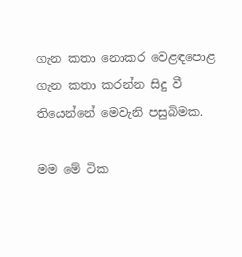ගැන කතා නොකර වෙළඳපොළ ගැන කතා කරන්න සිදු වී තියෙන්නේ මෙවැනි පසුබිමක.

මම මේ ටික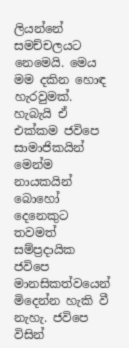ලියන්නේ සමච්චලයට නෙමෙයි. මෙය මම දකින හොඳ හැරවුමක්. හැබැයි ඒ එක්කම ජවිපෙ සාමාජිකයින් මෙන්ම නායකයින් බොහෝ දෙනෙකුට තවමත් සම්ප්‍රදායික ජවිපෙ මානසිකත්වයෙන් මිදෙන්න හැකි වී නැහැ. ජවිපෙ විසින්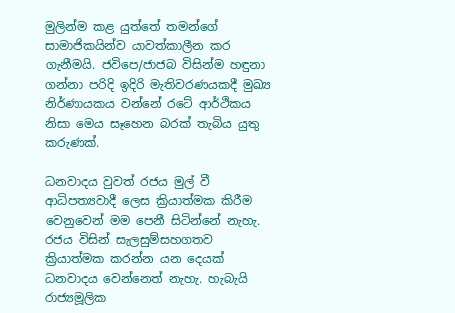මුලින්ම කළ යුත්තේ තමන්ගේ සාමාජිකයින්ව යාවත්කාලීන කර ගැනීමයි. ජවිපෙ/ජාජබ විසින්ම හඳුනා ගන්නා පරිදි ඉදිරි මැතිවරණයකදී මුඛ්‍ය නිර්ණායකය වන්නේ රටේ ආර්ථිකය නිසා මෙය සෑහෙන බරක් තැබිය යුතු කරුණක්.

ධනවාදය වුවත් රජය මුල් වී ආධිපත්‍යවාදී ලෙස ක්‍රියාත්මක කිරීම වෙනුවෙන් මම පෙනී සිටින්නේ නැහැ. රජය විසින් සැලසුම්සහගතව ක්‍රියාත්මක කරන්න යන දෙයක් ධනවාදය වෙන්නෙත් නැහැ. හැබැයි රාජ්‍යමූලික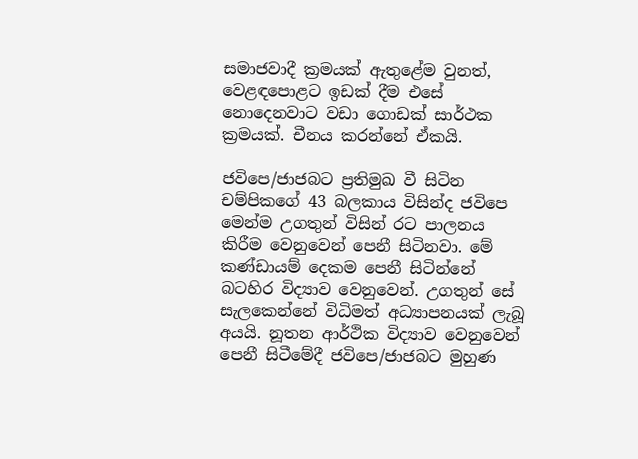සමාජවාදී ක්‍රමයක් ඇතුළේම වුනත්, වෙළඳපොළට ඉඩක් දීම එසේ නොදෙනවාට වඩා ගොඩක් සාර්ථක ක්‍රමයක්. චීනය කරන්නේ ඒකයි.

ජවිපෙ/ජාජබට ප්‍රතිමුඛ වී සිටින චම්පිකගේ 43 බලකාය විසින්ද ජවිපෙ මෙන්ම උගතුන් විසින් රට පාලනය කිරීම වෙනුවෙන් පෙනී සිටිනවා. මේ කණ්ඩායම් දෙකම පෙනී සිටින්නේ බටහිර විද්‍යාව වෙනුවෙන්. උගතුන් සේ සැලකෙන්නේ විධිමත් අධ්‍යාපනයක් ලැබූ අයයි. නූතන ආර්ථික විද්‍යාව වෙනුවෙන් පෙනී සිටීමේදී ජවිපෙ/ජාජබට මුහුණ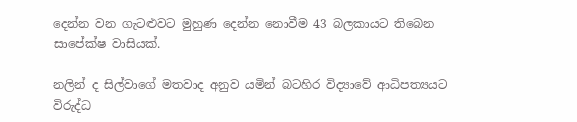දෙන්න වන ගැටළුවට මුහුණ දෙන්න නොවීම 43 බලකායට තිබෙන සාපේක්ෂ වාසියක්.

නලින් ද සිල්වාගේ මතවාද අනුව යමින් බටහිර විද්‍යාවේ ආධිපත්‍යයට විරුද්ධ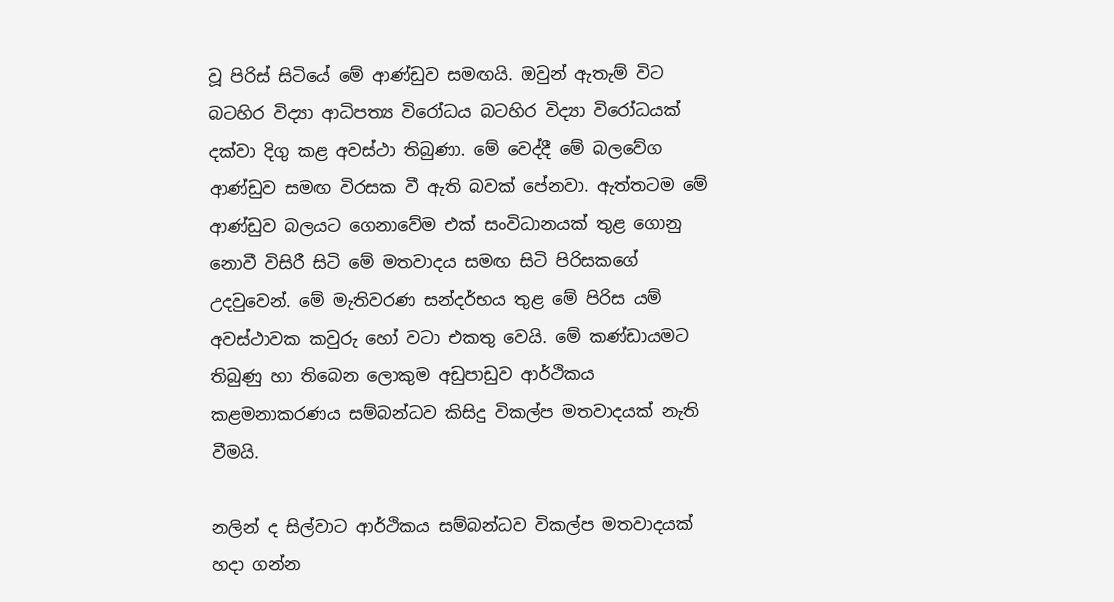වූ පිරිස් සිටියේ මේ ආණ්ඩුව සමඟයි. ඔවුන් ඇතැම් විට බටහිර විද්‍යා ආධිපත්‍ය විරෝධය බටහිර විද්‍යා විරෝධයක් දක්වා දිගු කළ අවස්ථා තිබුණා. මේ වෙද්දී මේ බලවේග ආණ්ඩුව සමඟ විරසක වී ඇති බවක් පේනවා. ඇත්තටම මේ ආණ්ඩුව බලයට ගෙනාවේම එක් සංවිධානයක් තුළ ගොනු නොවී විසිරී සිටි මේ මතවාදය සමඟ සිටි පිරිසකගේ උදවුවෙන්. මේ මැතිවරණ සන්දර්භය තුළ මේ පිරිස යම් අවස්ථාවක කවුරු හෝ වටා එකතු වෙයි. මේ කණ්ඩායමට තිබුණු හා තිබෙන ලොකුම අඩුපාඩුව ආර්ථිකය කළමනාකරණය සම්බන්ධව කිසිදු විකල්ප මතවාදයක් නැති වීමයි.

නලින් ද සිල්වාට ආර්ථිකය සම්බන්ධව විකල්ප මතවාදයක් හදා ගන්න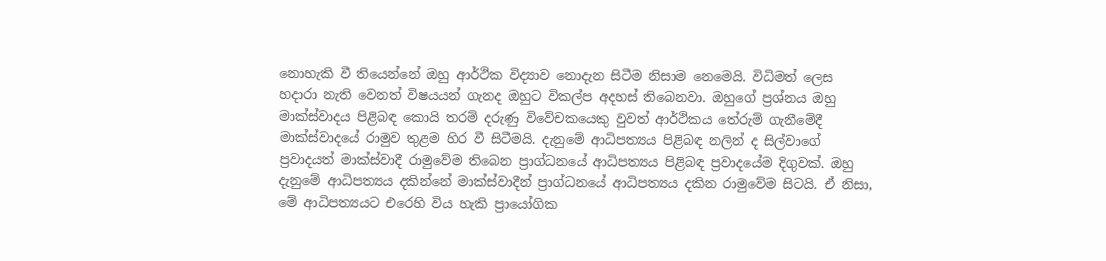නොහැකි වී තියෙන්නේ ඔහු ආර්ථික විද්‍යාව නොදැන සිටීම නිසාම නෙමෙයි. විධිමත් ලෙස හදාරා නැති වෙනත් විෂයයන් ගැනද ඔහුට විකල්ප අදහස් තිබෙනවා. ඔහුගේ ප්‍රශ්නය ඔහු මාක්ස්වාදය පිළිබඳ කොයි තරම් දරුණු විවේචකයෙකු වුවත් ආර්ථිකය තේරුම් ගැනීමේදී මාක්ස්වාදයේ රාමුව තුළම හිර වී සිටීමයි. දැනුමේ ආධිපත්‍යය පිළිබඳ නලින් ද සිල්වාගේ ප්‍රවාදයත් මාක්ස්වාදී රාමුවේම තිබෙන ප්‍රාග්ධනයේ ආධිපත්‍යය පිළිබඳ ප්‍රවාදයේම දිගුවක්. ඔහු දැනුමේ ආධිපත්‍යය දකින්නේ මාක්ස්වාදීන් ප්‍රාග්ධනයේ ආධිපත්‍යය දකින රාමුවේම සිටයි. ඒ නිසා, මේ ආධිපත්‍යයට එරෙහි විය හැකි ප්‍රායෝගික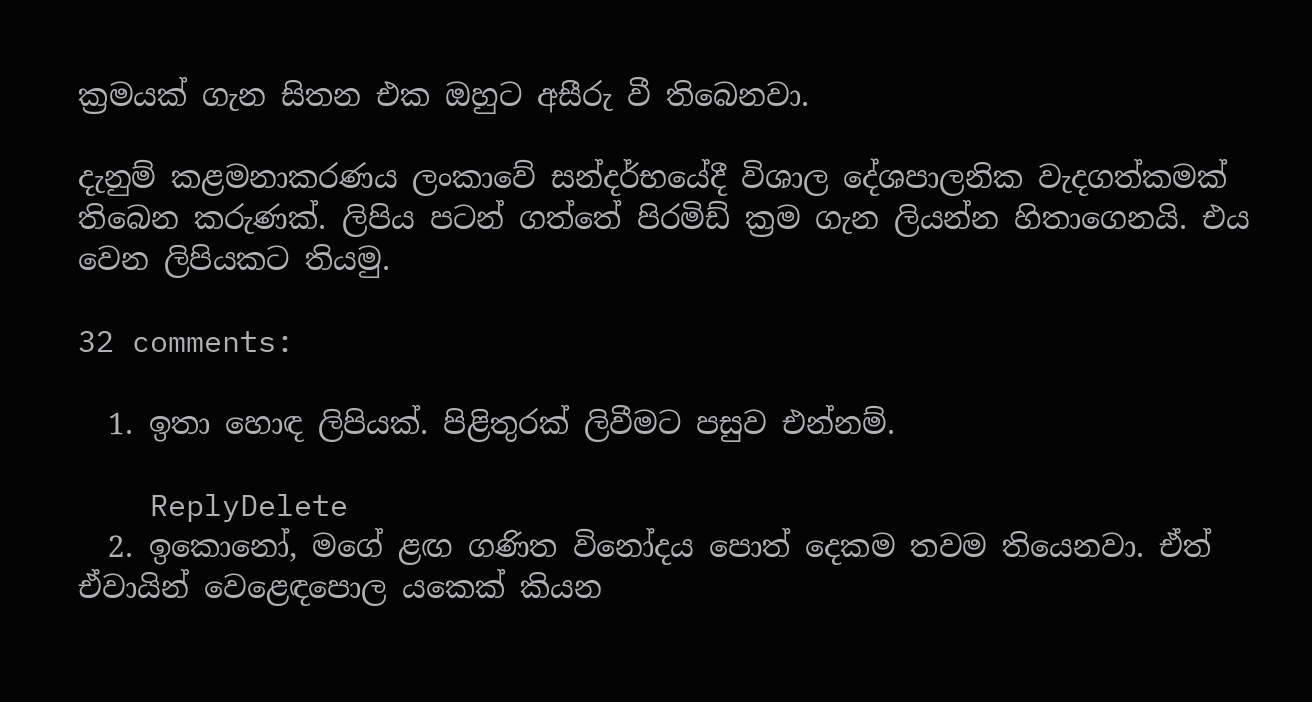ක්‍රමයක් ගැන සිතන එක ඔහුට අසීරු වී තිබෙනවා.

දැනුම් කළමනාකරණය ලංකාවේ සන්දර්භයේදී විශාල දේශපාලනික වැදගත්කමක් තිබෙන කරුණක්. ලිපිය පටන් ගත්තේ පිරමිඩ් ක්‍රම ගැන ලියන්න හිතාගෙනයි. එය වෙන ලිපියකට තියමු.

32 comments:

  1. ඉතා හොඳ ලිපියක්. පිළිතුරක් ලිවීමට පසුව එන්නම්.

    ReplyDelete
  2. ඉකොනෝ, මගේ ළඟ ගණිත විනෝදය පොත් දෙකම තවම තියෙනවා. ඒත් ඒවායින් වෙළෙඳපොල යකෙක් කියන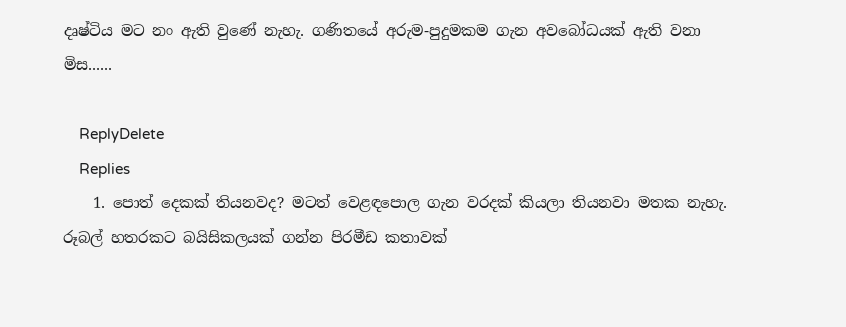දෘෂ්ටිය මට නං ඇති වුණේ නැහැ. ගණිතයේ අරුම-පුදුමකම ගැන අවබෝධයක් ඇති වනා මිස......

    ReplyDelete
    Replies
    1. පොත් දෙකක් තියනවද? මටත් වෙළඳපොල ගැන වරදක් කියලා තියනවා මතක නැහැ. රූබල් හතරකට බයිසිකලයක් ගන්න පිරමීඩ කතාවක්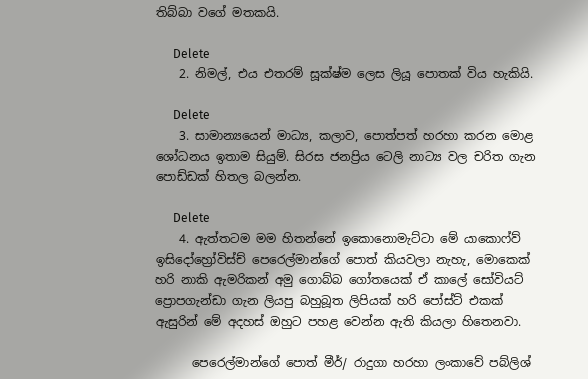තිබ්බා වගේ මතකයි.

      Delete
    2. නිමල්, එය එතරම් සූක්ෂ්ම ලෙස ලියූ පොතක් විය හැකියි.

      Delete
    3. සාමාන්‍යයෙන් මාධ්‍ය, කලාව, පොත්පත් හරහා කරන මොළ ශෝධනය ඉතාම සියුම්. සිරස ජනප්‍රිය ටෙලි නාට්‍ය වල චරිත ගැන පොඩ්ඩක් හිතල බලන්න.

      Delete
    4. ඇත්තටම මම හිතන්නේ ඉකොනොමැට්ටා මේ යාකොෆ්ව් ඉසිදෝහ්‍රෝවිස්ච් පෙරෙල්මාන්ගේ පොත් කියවලා නැහැ, මොකෙක් හරි නාකි ඇමරිකන් අමු ගොබ්බ ගෝතයෙක් ඒ කාලේ සෝවියට් ප්‍රොපගැන්ඩා ගැන ලියපු බහුබූත ලිපියක් හරි පෝස්ට් එකක් ඇසුරින් මේ අදහස් ඔහුට පහළ වෙන්න ඇති කියලා හිතෙනවා.

      පෙරෙල්මාන්ගේ පොත් මීර්/ රාදුගා හරහා ලංකාවේ පබ්ලිශ්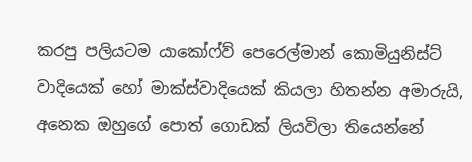කරපු පලියටම යාකෝෆ්ව් පෙරෙල්මාන් කොමියුනිස්ට් වාදියෙක් හෝ මාක්ස්වාදියෙක් කියලා හිතන්න අමාරුයි, අනෙක ඔහුගේ පොත් ගොඩක් ලියවිලා තියෙන්නේ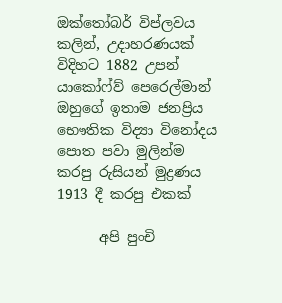ඔක්තෝබර් විප්ලවය කලින්, උදාහරණයක් විදිහට 1882 උපන් යාකෝෆ්ව් පෙරෙල්මාන් ඔහුගේ ඉතාම ජනප්‍රිය භෞතික විද්‍යා විනෝදය පොත පවා මුලින්ම කරපු රුසියන් මුද්‍රණය 1913 දී කරපු එකක්

      අපි පුංචි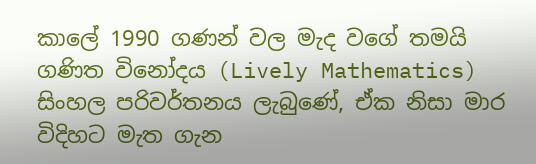කාලේ 1990 ගණන් වල මැද වගේ තමයි ගණිත විනෝදය (Lively Mathematics) සිංහල පරිවර්තනය ලැබුණේ, ඒක නිසා මාර විදිහට මැත ගැන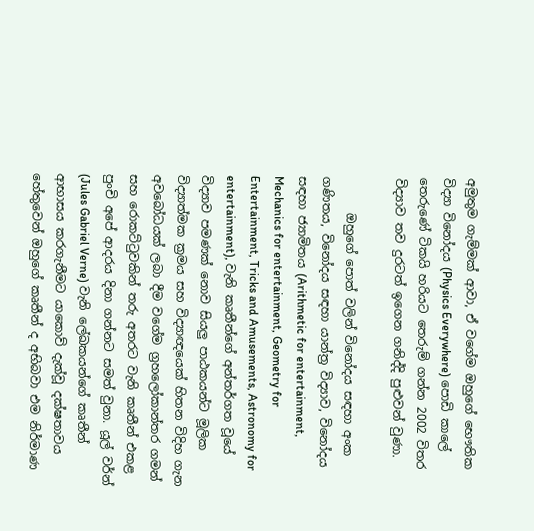අමුතුම ගැම්මක් ආවා, ඒ වගේම ඔහුගේ භෞතික විද්‍යා විනෝදය (Physics Everywhere) පොඩි කාලේ තෙරුණේ ටිකයි හරියට තෙරුම් ගන්න 2002 විතර විද්‍යාව තව දුරටත් ඉගෙන ගනිද්දි පුළුවන් වුණා.

      ඔහුගේ පොත් වලින් විනෝදය සඳහා අංක ගණිතය, විනෝදය සඳහා යාන්ත්‍ර විද්‍යාව, විනෝදය සඳහා ජ්‍යාමිතය (Arithmetic for entertainment, Mechanics for entertainment, Geometry for Entertainment, Tricks and Amusements, Astronomy for entertainment), වැනි කෘතීන්ගේ අන්තර්ගත වූයේ විද්‍යාව පමණක් නොව සියලු පාඨකයන්ට මූලික විද්‍යාත්මක ක්‍රමය සහ විද්‍යාඥයෙක් හිතන විදිහ ගැන අවබෝධයක් ලබා දීම වගේම ග්‍රහලෝකාන්තර ගමන් සහ රොකට්ටුවකින් තරු අතරට වැනි කෘතීන් එකළ පුංචි අපේ ආදරය දිනා ගන්නට සමත් වුනා. යූල් වර්න් (Jules Gabriel Verne) වැනි ලේඛකයන්ගේ කෘතීන් ආභාසය කරගැනීමට යාකොව් දැක්වූ දක්ෂතාවය හේතුවෙන් ඔහුගේ කෘතීන් ද අභිබවා එම නිර්මාණ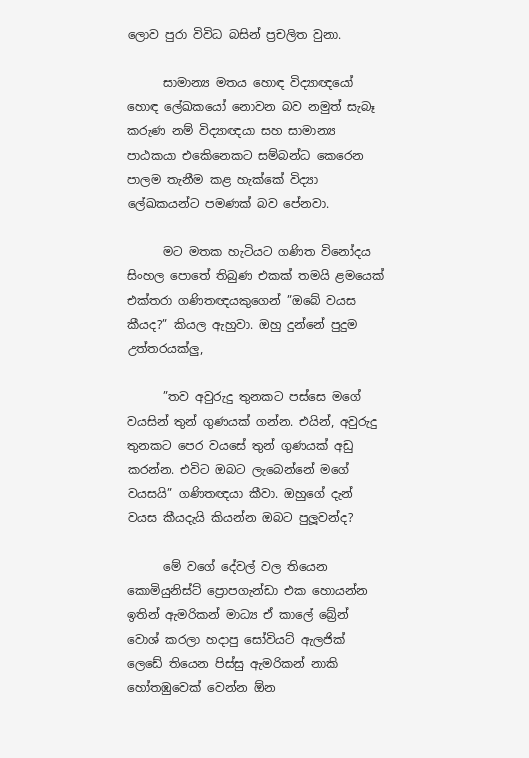ලොව පුරා විවිධ බසින් ප්‍රචලිත වුනා.

      සාමාන්‍ය මතය හොඳ විද්‍යාඥයෝ හොඳ ලේඛකයෝ නොවන බව නමුත් සැබෑ කරුණ නම් විද්‍යාඥයා සහ සාමාන්‍ය පාඨකයා එකෙිනෙකට සම්බන්ධ කෙරෙන පාලම තැනීම කළ හැක්කේ විද්‍යා ලේඛකයන්ට පමණක් බව පේනවා.

      මට මතක හැටියට ගණිත විනෝදය සිංහල පොතේ තිබුණ එකක් තමයි ළමයෙක් එක්තරා ගණිතඥයකුගෙන් ”ඔබේ වයස කීයද?” කියල ඇහුවා. ඔහු දුන්නේ පුදුම උත්තරයක්ලු,

      ”තව අවුරුදු තුනකට පස්සෙ මගේ වයසින් තුන් ගුණයක් ගන්න. එයින්, අවුරුදු තුනකට පෙර වයසේ තුන් ගුණයක් අඩු කරන්න. එවිට ඔබට ලැබෙන්නේ මගේ වයසයි” ගණිතඥයා කීවා. ඔහුගේ දැන් වයස කීයදැයි කියන්න ඔබට පුලූවන්ද?

      මේ වගේ දේවල් වල තියෙන කොමියුනිස්ට් ප්‍රොපගැන්ඩා එක හොයන්න ඉතින් ඇමරිකන් මාධ්‍ය ඒ කාලේ බ්‍රේන් වොශ් කරලා හදාපු සෝවියට් ඇලජික් ලෙඩේ තියෙන පිස්සු ඇමරිකන් නාකි හෝතඹුවෙක් වෙන්න ඕන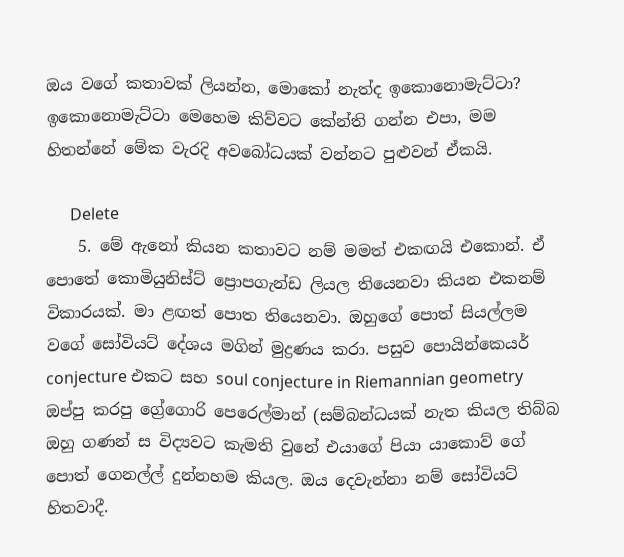ඔය වගේ කතාවක් ලියන්න, මොකෝ නැත්ද ඉකොනොමැට්ටා? ඉකොනොමැට්ටා මෙහෙම කිව්වට කේන්ති ගන්න එපා, මම හිතන්නේ මේක වැරදි අවබෝධයක් වන්නට පුළුවන් ඒකයි.

      Delete
    5. මේ ඇනෝ කියන කතාවට නම් මමත් එකඟයි එකොන්. ඒ පොතේ කොමියුනිස්ට් ප්‍රොපගැන්ඩ ලියල තියෙනවා කියන එකනම් විකාරයක්. මා ළඟත් පොත තියෙනවා. ඔහුගේ පොත් සියල්ලම වගේ සෝවියට් දේශය මගින් මුද්‍රණය කරා. පසුව පොයින්කෙයර් conjecture එකට සහ soul conjecture in Riemannian geometry ඔප්පු කරපු ග්‍රේගොරි පෙරෙල්මාන් (සම්බන්ධයක් නැත කියල තිබ්බ ඔහු ගණන් ස විද්‍යවට කැමති වුනේ එයාගේ පියා යාකොව් ගේ පොත් ගෙනල්ල් දුන්නහම කියල. ඔය දෙවැන්නා නම් සෝවියට් හිතවාදී.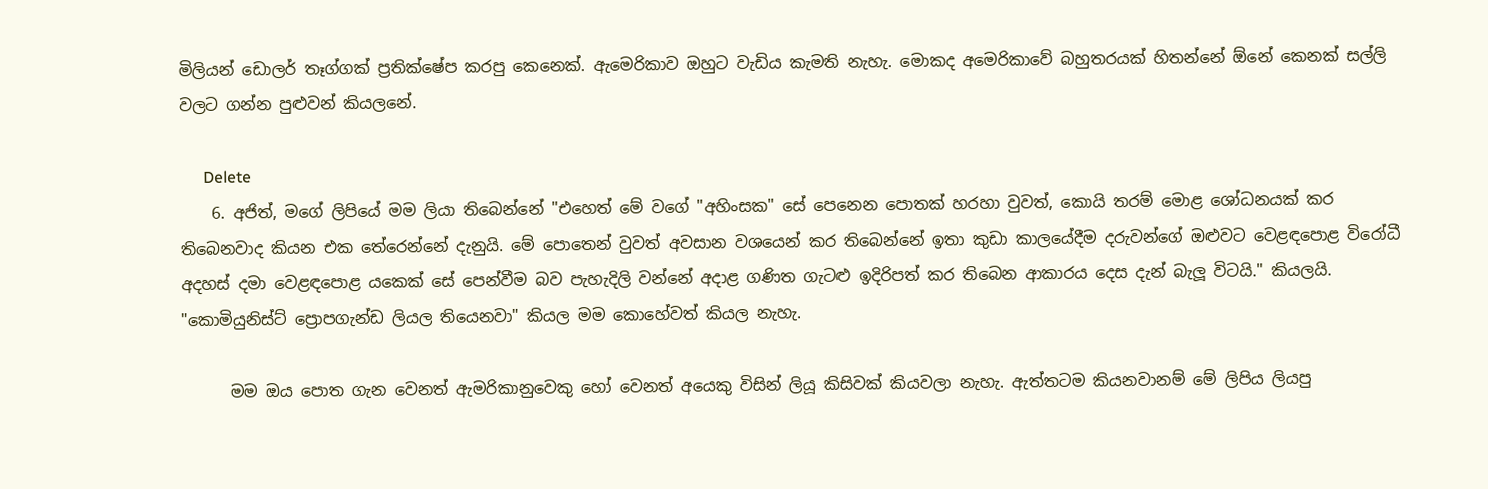මිලියන් ඩොලර් තෑග්ගක් ප්‍රතික්ෂේප කරපු කෙනෙක්. ඇමෙරිකාව ඔහුට වැඩිය කැමති නැහැ. මොකද අමෙරිකාවේ බහුතරයක් හිතන්නේ ඕනේ කෙනක් සල්ලි වලට ගන්න පුළුවන් කියලනේ.

      Delete
    6. අජිත්, මගේ ලිපියේ මම ලියා තිබෙන්නේ "එහෙත් මේ වගේ "අහිංසක" සේ පෙනෙන පොතක් හරහා වුවත්, කොයි තරම් මොළ ශෝධනයක් කර තිබෙනවාද කියන එක තේරෙන්නේ දැනුයි. මේ පොතෙන් වුවත් අවසාන වශයෙන් කර තිබෙන්නේ ඉතා කුඩා කාලයේදීම දරුවන්ගේ ඔළුවට වෙළඳපොළ විරෝධී අදහස් දමා වෙළඳපොළ යකෙක් සේ පෙන්වීම බව පැහැදිලි වන්නේ අදාළ ගණිත ගැටළු ඉදිරිපත් කර තිබෙන ආකාරය දෙස දැන් බැලූ විටයි." කියලයි. "කොමියුනිස්ට් ප්‍රොපගැන්ඩ ලියල තියෙනවා" කියල මම කොහේවත් කියල නැහැ.

      මම ඔය පොත ගැන වෙනත් ඇමරිකානුවෙකු හෝ වෙනත් අයෙකු විසින් ලියූ කිසිවක් කියවලා නැහැ. ඇත්තටම කියනවානම් මේ ලිපිය ලියපු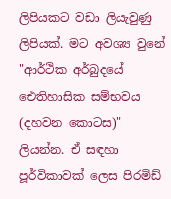ලිපියකට වඩා ලියැවුණු ලිපියක්. මට අවශ්‍ය වුනේ "ආර්ථික අර්බුදයේ ඓතිහාසික සම්භවය (දහවන කොටස)" ලියන්න. ඒ සඳහා පූර්විකාවක් ලෙස පිරමිඩ්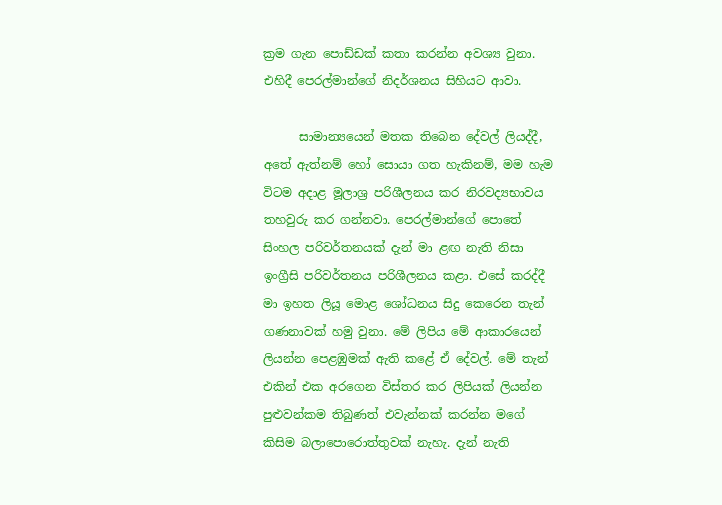ක්‍රම ගැන පොඩ්ඩක් කතා කරන්න අවශ්‍ය වුනා. එහිදී පෙරල්මාන්ගේ නිදර්ශනය සිහියට ආවා.

      සාමාන්‍යයෙන් මතක තිබෙන දේවල් ලියද්දී, අතේ ඇත්නම් හෝ සොයා ගත හැකිනම්, මම හැම විටම අදාළ මූලාශ්‍ර පරිශීලනය කර නිරවද්‍යභාවය තහවුරු කර ගන්නවා. පෙරල්මාන්ගේ පොතේ සිංහල පරිවර්තනයක් දැන් මා ළඟ නැති නිසා ඉංග්‍රීසි පරිවර්තනය පරිශීලනය කළා. එසේ කරද්දී මා ඉහත ලියූ මොළ ශෝධනය සිදු කෙරෙන තැන් ගණනාවක් හමු වුනා. මේ ලිපිය මේ ආකාරයෙන් ලියන්න පෙළඹුමක් ඇති කළේ ඒ දේවල්. මේ තැන් එකින් එක අරගෙන විස්තර කර ලිපියක් ලියන්න පුළුවන්කම තිබුණත් එවැන්නක් කරන්න මගේ කිසිම බලාපොරොත්තුවක් නැහැ. දැන් නැති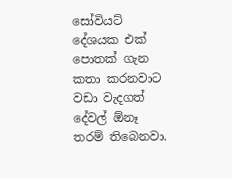සෝවියට් දේශයක එක් පොතක් ගැන කතා කරනවාට වඩා වැදගත් දේවල් ඕනෑ තරම් තිබෙනවා.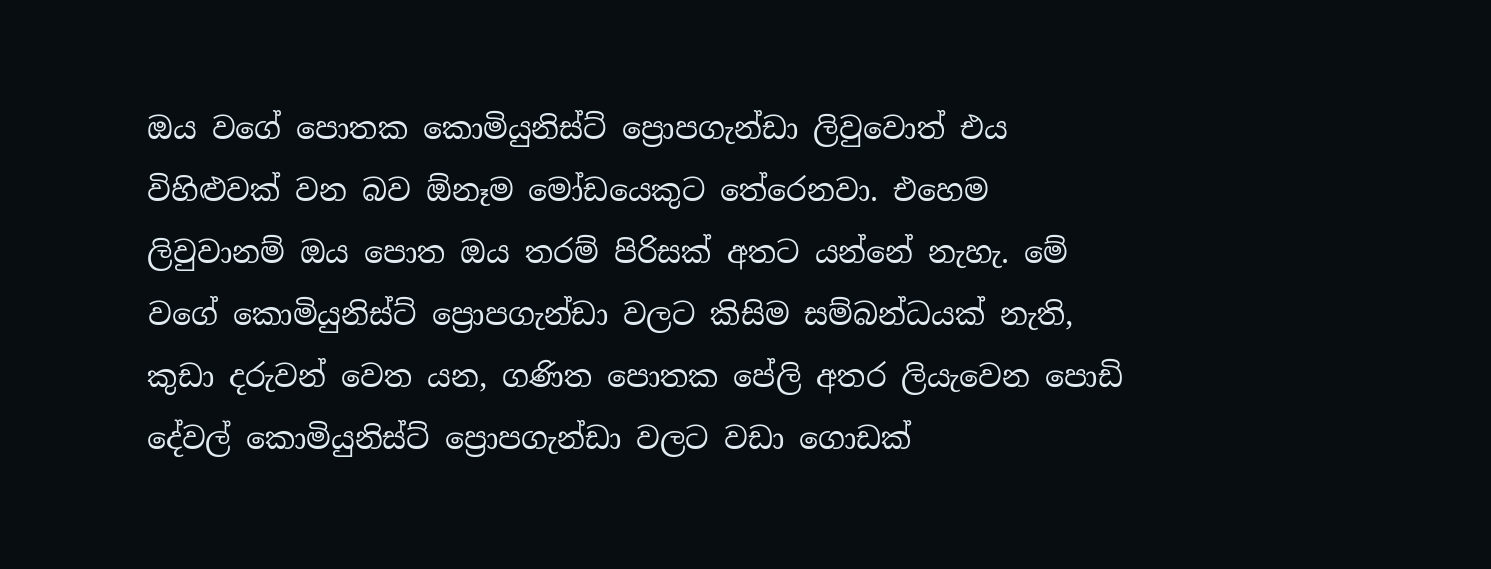ඔය වගේ පොතක කොමියුනිස්ට් ප්‍රොපගැන්ඩා ලිවුවොත් එය විහිළුවක් වන බව ඕනෑම මෝඩයෙකුට තේරෙනවා. එහෙම ලිවුවානම් ඔය පොත ඔය තරම් පිරිසක් අතට යන්නේ නැහැ. මේ වගේ කොමියුනිස්ට් ප්‍රොපගැන්ඩා වලට කිසිම සම්බන්ධයක් නැති, කුඩා දරුවන් වෙත යන, ගණිත පොතක පේලි අතර ලියැවෙන පොඩි දේවල් කොමියුනිස්ට් ප්‍රොපගැන්ඩා වලට වඩා ගොඩක්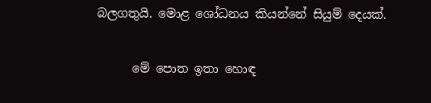බලගතුයි. මොළ ශෝධනය කියන්නේ සියුම් දෙයක්.

      මේ පොත ඉතා හොඳ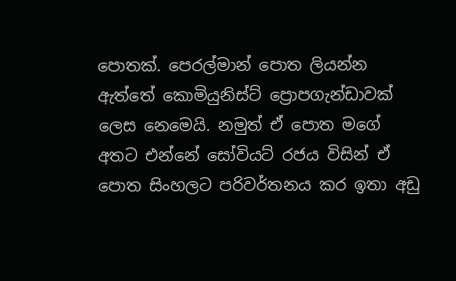පොතක්. පෙරල්මාන් පොත ලියන්න ඇත්තේ කොමියුනිස්ට් ප්‍රොපගැන්ඩාවක් ලෙස නෙමෙයි. නමුත් ඒ පොත මගේ අතට එන්නේ සෝවියට් රජය විසින් ඒ පොත සිංහලට පරිවර්තනය කර ඉතා අඩු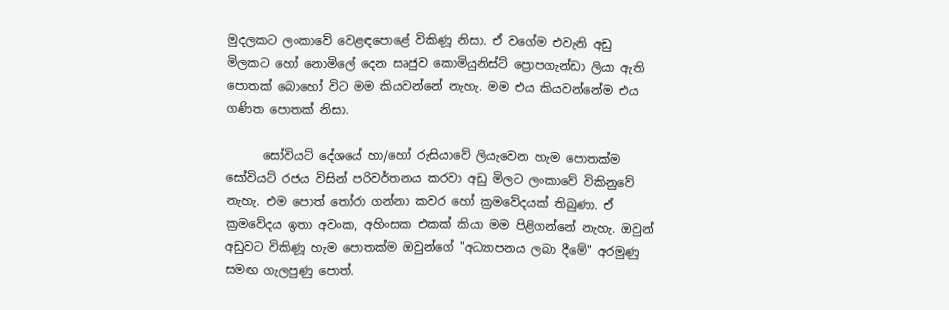මුදලකට ලංකාවේ වෙළඳපොළේ විකිණූ නිසා. ඒ වගේම එවැනි අඩු මිලකට හෝ නොමිලේ දෙන සෘජුව කොමියුනිස්ට් ප්‍රොපගැන්ඩා ලියා ඇති පොතක් බොහෝ විට මම කියවන්නේ නැහැ. මම එය කියවන්නේම එය ගණිත පොතක් නිසා.

      සෝවියට් දේශයේ හා/හෝ රුසියාවේ ලියැවෙන හැම පොතක්ම සෝවියට් රජය විසින් පරිවර්තනය කරවා අඩු මිලට ලංකාවේ විකිනුවේ නැහැ. එම පොත් තෝරා ගන්නා කවර හෝ ක්‍රමවේදයක් තිබුණා. ඒ ක්‍රමවේදය ඉතා අවංක, අහිංසක එකක් කියා මම පිළිගන්නේ නැහැ. ඔවුන් අඩුවට විකිණූ හැම පොතක්ම ඔවුන්ගේ "අධ්‍යාපනය ලබා දීමේ" අරමුණු සමඟ ගැලපුණු පොත්.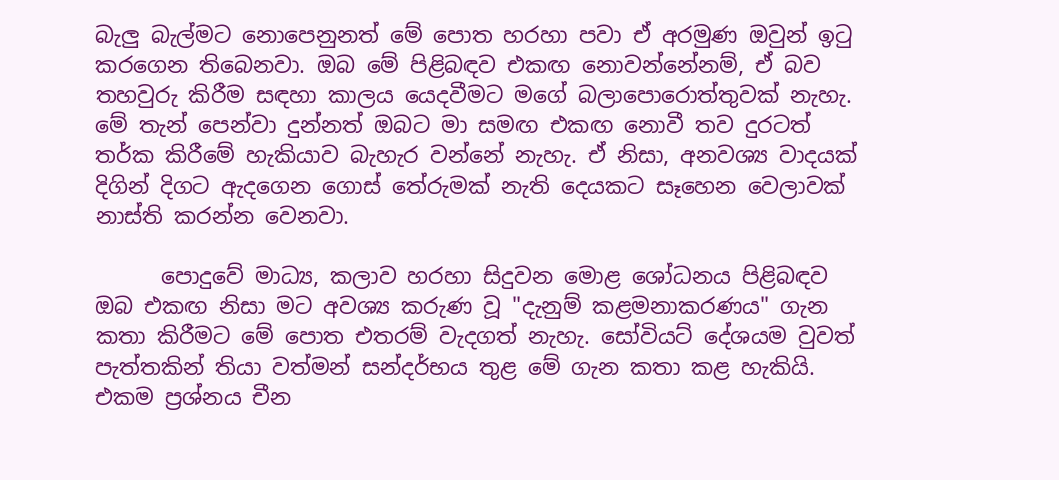බැලු බැල්මට නොපෙනුනත් මේ පොත හරහා පවා ඒ අරමුණ ඔවුන් ඉටු කරගෙන තිබෙනවා. ඔබ මේ පිළිබඳව එකඟ නොවන්නේනම්, ඒ බව තහවුරු කිරීම සඳහා කාලය යෙදවීමට මගේ බලාපොරොත්තුවක් නැහැ. මේ තැන් පෙන්වා දුන්නත් ඔබට මා සමඟ එකඟ නොවී තව දුරටත් තර්ක කිරීමේ හැකියාව බැහැර වන්නේ නැහැ. ඒ නිසා, අනවශ්‍ය වාදයක් දිගින් දිගට ඇදගෙන ගොස් තේරුමක් නැති දෙයකට සෑහෙන වෙලාවක් නාස්ති කරන්න වෙනවා.

      පොදුවේ මාධ්‍ය, කලාව හරහා සිදුවන මොළ ශෝධනය පිළිබඳව ඔබ එකඟ නිසා මට අවශ්‍ය කරුණ වූ "දැනුම් කළමනාකරණය" ගැන කතා කිරීමට මේ පොත එතරම් වැදගත් නැහැ. සෝවියට් දේශයම වුවත් පැත්තකින් තියා වත්මන් සන්දර්භය තුළ මේ ගැන කතා කළ හැකියි. එකම ප්‍රශ්නය චීන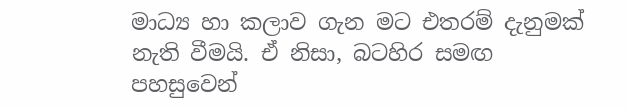මාධ්‍ය හා කලාව ගැන මට එතරම් දැනුමක් නැති වීමයි. ඒ නිසා, බටහිර සමඟ පහසුවෙන්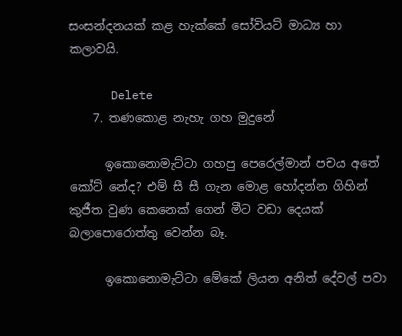සංසන්දනයක් කළ හැක්කේ සෝවියට් මාධ්‍ය හා කලාවයි.

      Delete
    7. තණකොළ නැහැ ගහ මුදුනේ

      ඉකොනොමැට්ටා ගහපු පෙරෙල්මාන් පචය අතේ කෝට් නේද? එම් සී සී ගැන මොළ හෝදන්න ගිහින් කුජීත වුණ කෙනෙක් ගෙන් මීට වඩා දෙයක් බලාපොරොත්තු වෙන්න බෑ.

      ඉකොනොමැට්ටා මේකේ ලියන අනිත් දේවල් පවා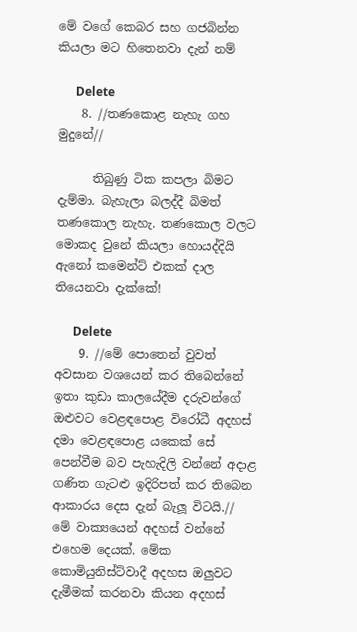මේ වගේ කෙබර සහ ගජබින්න කියලා මට හිතෙනවා දැන් නම්

      Delete
    8. //තණකොළ නැහැ ගහ මුදුනේ//

      තිබුණු ටික කපලා බිමට දැම්මා. බැහැලා බලද්දී බිමත් තණකොල නැහැ. තණකොල වලට මොකද වුනේ කියලා හොයද්දියි ඇනෝ කමෙන්ට් එකක් දාල තියෙනවා දැක්කේ!

      Delete
    9. //මේ පොතෙන් වුවත් අවසාන වශයෙන් කර තිබෙන්නේ ඉතා කුඩා කාලයේදීම දරුවන්ගේ ඔළුවට වෙළඳපොළ විරෝධී අදහස් දමා වෙළඳපොළ යකෙක් සේ පෙන්වීම බව පැහැදිලි වන්නේ අදාළ ගණිත ගැටළු ඉදිරිපත් කර තිබෙන ආකාරය දෙස දැන් බැලූ විටයි.// මේ වාක්‍යයෙන් අදහස් වන්නේ එහෙම දෙයක්. මේක කොමියුනිස්ට්වාදී අදහස ඔලුවට දැමීමක් කරනවා කියන අදහස්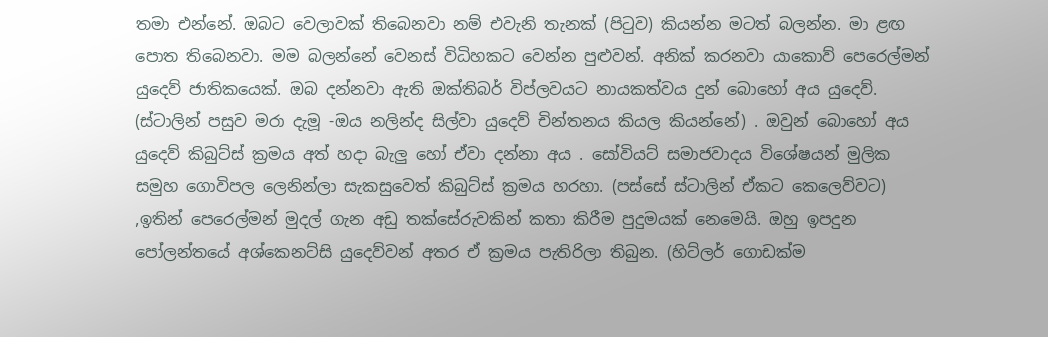තමා එන්නේ. ඔබට වෙලාවක් තිබෙනවා නම් එවැනි තැනක් (පිටුව) කියන්න මටත් බලන්න. මා ළඟ පොත තිබෙනවා. මම බලන්නේ වෙනස් විධිහකට වෙන්න පුළුවන්. අනික් කරනවා යාකොව් පෙරෙල්මන් යුදෙව් ජාතිකයෙක්. ඔබ දන්නවා ඇති ඔක්තිබර් විප්ලවයට නායකත්වය දුන් බොහෝ අය යුදෙව්. (ස්ටාලින් පසුව මරා දැමූ -ඔය නලින්ද සිල්වා යුදෙව් චින්තනය කියල කියන්නේ) . ඔවුන් බොහෝ අය යුදෙව් කිබුට්ස් ක්‍රමය අත් හදා බැලු හෝ ඒවා දන්නා අය . සෝවියට් සමාජවාදය විශේෂයන් මුලික සමුහ ගොවිපල ලෙනින්ලා සැකසුවෙත් කිබුට්ස් ක්‍රමය හරහා. (පස්සේ ස්ටාලින් ඒකට කෙලෙව්වට) ,ඉතින් පෙරෙල්මන් මුදල් ගැන අඩු තක්සේරුවකින් කතා කිරීම පුදුමයක් නෙමෙයි. ඔහු ඉපදුන පෝලන්තයේ අශ්කෙනට්සි යුදෙව්වන් අතර ඒ ක්‍රමය පැතිරිලා තිබුන. (හිට්ලර් ගොඩක්ම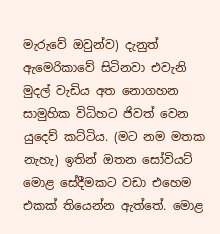මැරුවේ ඔවුන්ව) දැනුත් ඇමෙරිකාවේ සිටිනවා එවැනි මුදල් වැඩිය අත නොගහන සාමුහික විධිහට ජිවත් වෙන යුදෙව් කට්ටිය. (මට නම මතක නැහැ) ඉතින් ඔතන සෝවියට් මොළ සේදීමකට වඩා එහෙම එකක් තියෙන්න ඇත්තේ. මොළ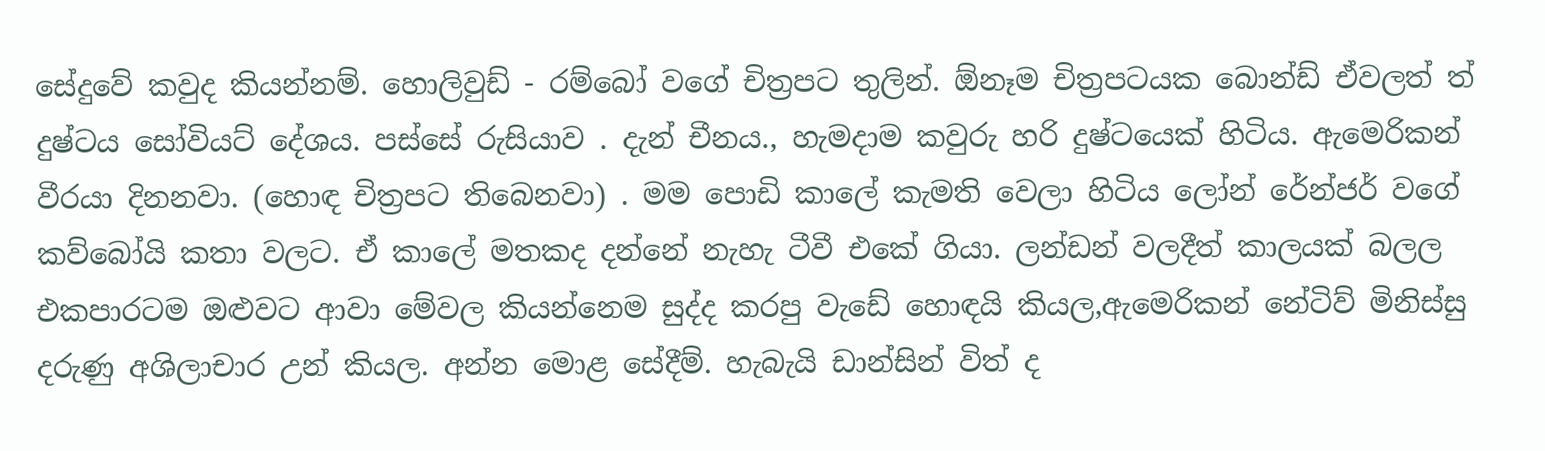සේදුවේ කවුද කියන්නම්. හොලිවුඩ් - රම්බෝ වගේ චිත්‍රපට තුලින්. ඕනෑම චිත්‍රපටයක බොන්ඩ් ඒවලත් ත් දුෂ්ටය සෝවියට් දේශය. පස්සේ රුසියාව . දැන් චීනය., හැමදාම කවුරු හරි දුෂ්ටයෙක් හිටිය. ඇමෙරිකන් වීරයා දිනනවා. (හොඳ චිත්‍රපට තිබෙනවා) . මම පොඩි කාලේ කැමති වෙලා හිටිය ලෝන් රේන්ජර් වගේ කව්බෝයි කතා වලට. ඒ කාලේ මතකද දන්නේ නැහැ ටීවී එකේ ගියා. ලන්ඩන් වලදීත් කාලයක් බලල එකපාරටම ඔළුවට ආවා මේවල කියන්නෙම සුද්ද කරපු වැඩේ හොඳයි කියල,ඇමෙරිකන් නේටිව් මිනිස්සු දරුණු අශිලාචාර උන් කියල. අන්න මොළ සේදීම්. හැබැයි ඩාන්සින් විත් ද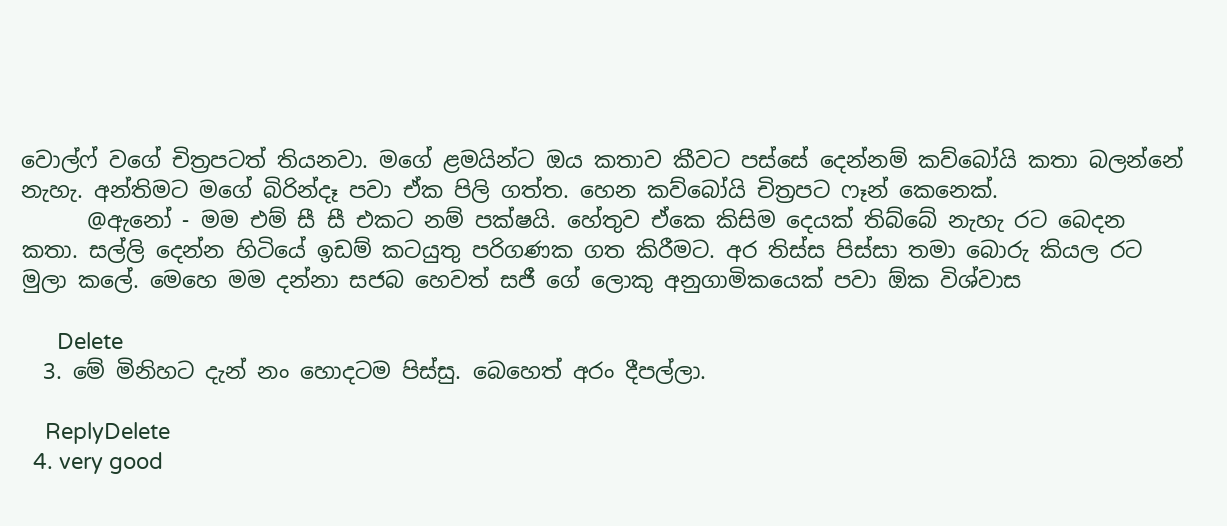වොල්ෆ් වගේ චිත්‍රපටත් තියනවා. මගේ ළමයින්ට ඔය කතාව කීවට පස්සේ දෙන්නම් කව්බෝයි කතා බලන්නේ නැහැ. අන්තිමට මගේ බිරින්දෑ පවා ඒක පිලි ගත්ත. හෙන කව්බෝයි චිත්‍රපට ෆෑන් කෙනෙක්.
      @ඇනෝ - මම එම් සී සී එකට නම් පක්ෂයි. හේතුව ඒකෙ කිසිම දෙයක් තිබ්බේ නැහැ රට බෙදන කතා. සල්ලි දෙන්න හිටියේ ඉඩම් කටයුතු පරිගණක ගත කිරීමට. අර තිස්ස පිස්සා තමා බොරු කියල රට මුලා කලේ. මෙහෙ මම දන්නා සජබ හෙවත් සජී ගේ ලොකු අනුගාමිකයෙක් පවා ඕක විශ්වාස

      Delete
  3. මේ මිනිහට දැන් නං හොදටම පිස්සු. බෙහෙත් අරං දීපල්ලා.

    ReplyDelete
  4. very good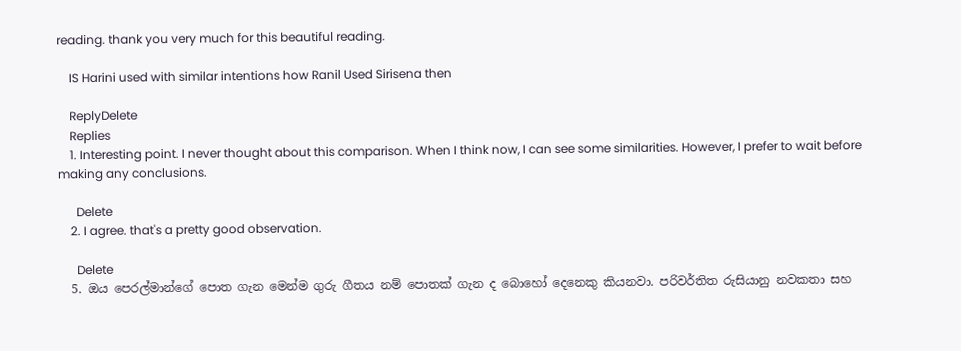reading. thank you very much for this beautiful reading.

    IS Harini used with similar intentions how Ranil Used Sirisena then

    ReplyDelete
    Replies
    1. Interesting point. I never thought about this comparison. When I think now, I can see some similarities. However, I prefer to wait before making any conclusions.

      Delete
    2. I agree. that's a pretty good observation.

      Delete
  5. ඔය පෙරල්මාන්ගේ පොත ගැන මෙන්ම ගුරු ගීතය නම් පොතක් ගැන ද බොහෝ දෙනෙකු කියනවා. පරිවර්තිත රුසියානු නවකතා සහ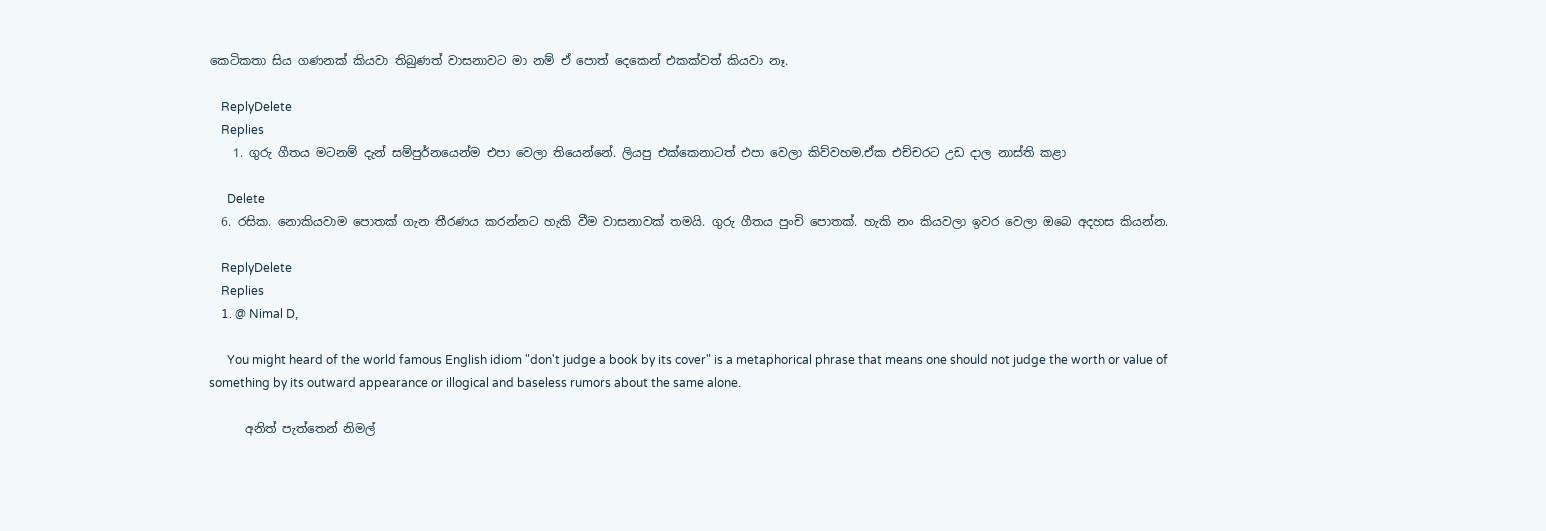කෙටිකතා සිය ගණනක් කියවා තිබුණත් වාසනාවට මා නම් ඒ පොත් දෙකෙන් එකක්වත් කියවා නෑ.

    ReplyDelete
    Replies
    1. ගුරු ගීතය මටනම් දැන් සම්පුර්නයෙන්ම එපා වෙලා තියෙන්නේ. ලියපු එක්කෙනාටත් එපා වෙලා කිව්වහම.ඒක එච්චරට උඩ දාල නාස්ති කළා

      Delete
  6. රසික. නොකියවාම පොතක් ගැන තීරණය කරන්නට හැකි වීම වාසනාවක් තමයි. ගුරු ගීතය පුංචි පොතක්. හැකි නං කියවලා ඉවර වෙලා ඔබෙ අදහස කියන්න.

    ReplyDelete
    Replies
    1. @ Nimal D,

      You might heard of the world famous English idiom "don't judge a book by its cover" is a metaphorical phrase that means one should not judge the worth or value of something by its outward appearance or illogical and baseless rumors about the same alone.

      අනිත් පැත්තෙන් නිමල්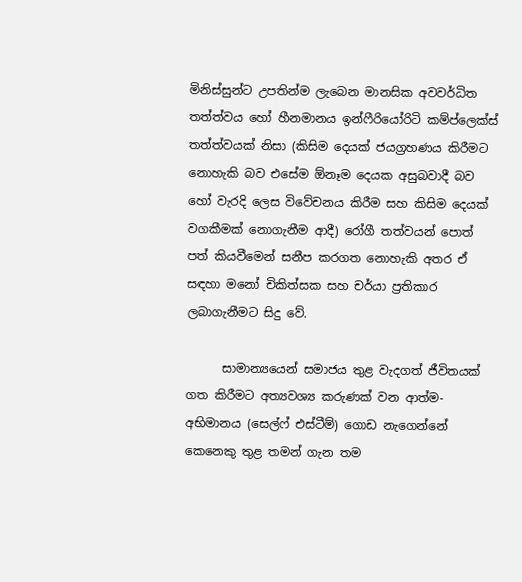මිනිස්සුන්ට උපතින්ම ලැබෙන මානසික අවවර්ධිත තත්ත්වය හෝ හීනමානය ඉන්ෆීරියෝරිටි කම්ප්ලෙක්ස් තත්ත්වයක් නිසා (කිසිම දෙයක් ජයග්‍රහණය කිරීමට නොහැකි බව එසේම ඕනෑම දෙයක අසුබවාදී බව හෝ වැරදි ලෙස විවේචනය කිරීම සහ කිසිම දෙයක් වගකීමක් නොගැනීම ආදී) රෝගී තත්වයන් පොත් පත් කියවීමෙන් සනීප කරගත නොහැකි අතර ඒ සඳහා මනෝ චිකිත්සක සහ චර්යා ප්‍රතිකාර ලබාගැනීමට සිදු වේ.

      සාමාන්‍යයෙන් සමාජය තුළ වැදගත් ජීවිතයක් ගත කිරීමට අත්‍යවශ්‍ය කරුණක් වන ආත්ම-අභිමානය (සෙල්ෆ් එස්ටීම්) ගොඩ නැගෙන්නේ කෙනෙකු තුළ තමන් ගැන තම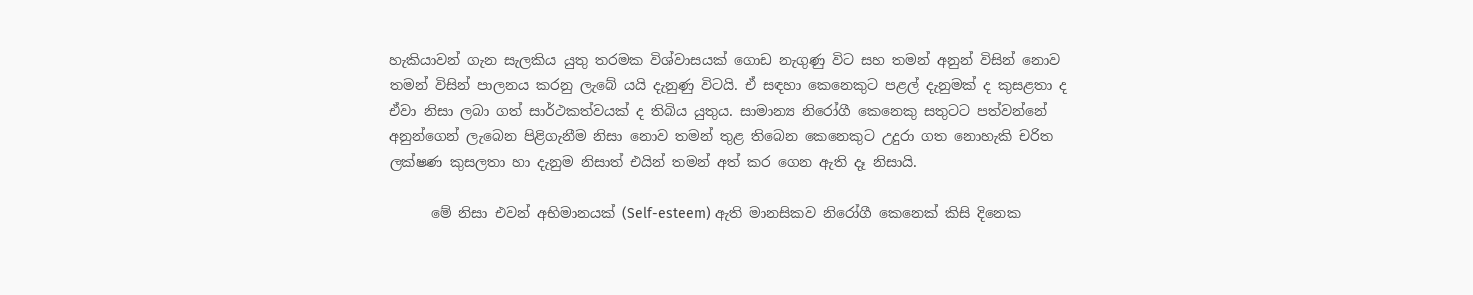හැකියාවන් ගැන සැලකිය යුතු තරමක විශ්වාසයක් ගොඩ නැගුණු විට සහ තමන් අනුන් විසින් නොව තමන් විසින් පාලනය කරනු ලැබේ යයි දැනුණු විටයි. ඒ සඳහා කෙනෙකුට පළල් දැනුමක් ද කුසළතා ද ඒවා නිසා ලබා ගත් සාර්ථකත්වයක් ද තිබිය යුතුය. සාමාන්‍ය නිරෝගී කෙනෙකු සතුටට පත්වන්නේ අනුන්ගෙන් ලැබෙන පිළිගැනීම නිසා නොව තමන් තුළ තිබෙන කෙනෙකුට උදුරා ගත නොහැකි චරිත ලක්ෂණ කුසලතා හා දැනුම නිසාත් එයින් තමන් අත් කර ගෙන ඇති දෑ නිසායි.

      මේ නිසා එවන් අභිමානයක් (Self-esteem) ඇති මානසිකව නිරෝගී කෙනෙක් කිසි දිනෙක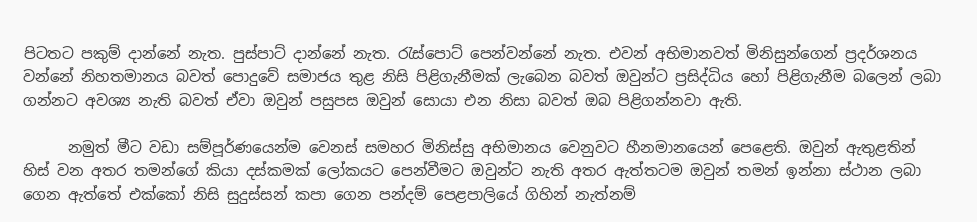පිටතට පකුම් දාන්නේ නැත. පුස්පාට් දාන්නේ නැත. රැස්පොට් පෙන්වන්නේ නැත. එවන් අභිමානවත් මිනිසුන්ගෙන් ප්‍රදර්ශනය වන්නේ නිහතමානය බවත් පොදුවේ සමාජය තුළ නිසි පිළිගැනීමක් ලැබෙන බවත් ඔවුන්ට ප්‍රසිද්ධිය හෝ පිළිගැනීම බලෙන් ලබා ගන්නට අවශ්‍ය නැති බවත් ඒවා ඔවුන් පසුපස ඔවුන් සොයා එන නිසා බවත් ඔබ පිළිගන්නවා ඇති.

      නමුත් මීට වඩා සම්පූර්ණයෙන්ම වෙනස් සමහර මිනිස්සු අභිමානය වෙනුවට හීනමානයෙන් පෙළෙති. ඔවුන් ඇතුළතින් හිස් වන අතර තමන්ගේ කියා දස්කමක් ලෝකයට පෙන්වීමට ඔවුන්ට නැති අතර ඇත්තටම ඔවුන් තමන් ඉන්නා ස්ථාන ලබා ගෙන ඇත්තේ එක්කෝ නිසි සුදුස්සන් කපා ගෙන පන්දම් පෙළපාලියේ ගිහින් නැත්නම්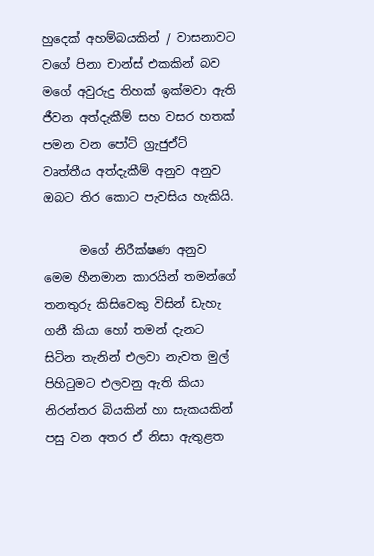හුදෙක් අහම්බයකින් / වාසනාවට වගේ පිනා චාන්ස් එකකින් බව මගේ අවුරුදු තිහක් ඉක්මවා ඇති ජීවන අත්දැකීම් සහ වසර හතක් පමන වන පෝට් ග්‍රැජුඒට් වෘත්තීය අත්දැකීම් අනුව අනුව ඔබට තිර කොට පැවසිය හැකියි.

      මගේ නිරීක්ෂණ අනුව මෙම හීනමාන කාරයින් තමන්ගේ තනතුරු කිසිවෙකු විසින් ඩැහැ ගනී කියා හෝ තමන් දැනට සිටින තැනින් එලවා නැවත මුල් පිහිටුමට එලවනු ඇති කියා නිරන්තර බියකින් හා සැකයකින් පසු වන අතර ඒ නිසා ඇතුළත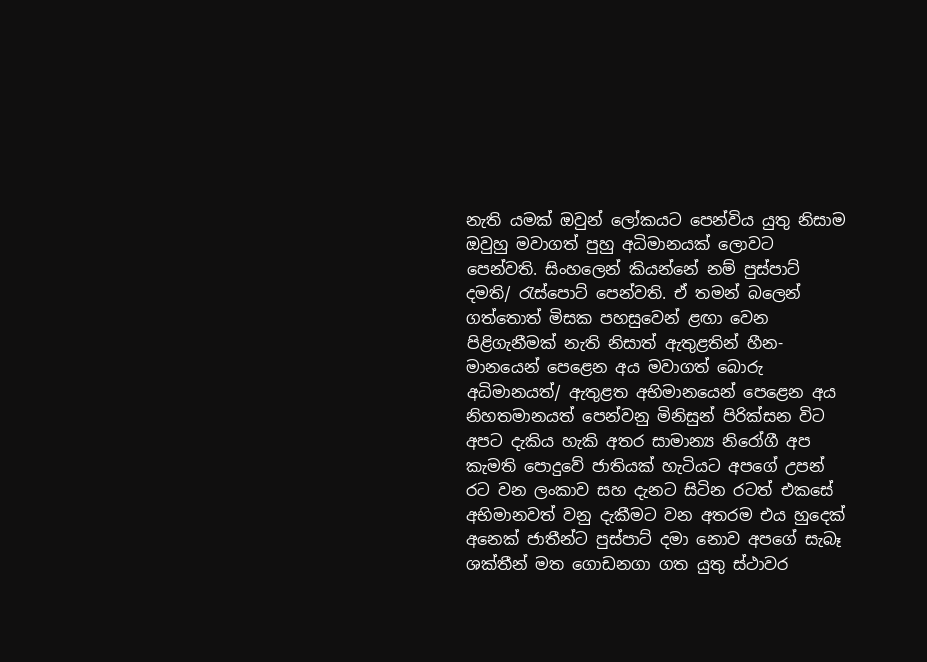නැති යමක් ඔවුන් ලෝකයට පෙන්විය යුතු නිසාම ඔවුහු මවාගත් පුහු අධිමානයක් ලොවට පෙන්වති. සිංහලෙන් කියන්නේ නම් පුස්පාට් දමති/ රැස්පොට් පෙන්වති. ඒ තමන් බලෙන් ගත්තොත් මිසක පහසුවෙන් ළඟා වෙන පිළිගැනීමක් නැති නිසාත් ඇතුළතින් හීන-මානයෙන් පෙළෙන අය මවාගත් බොරු අධිමානයත්/ ඇතුළත අභිමානයෙන් පෙළෙන අය නිහතමානයත් පෙන්වනු මිනිසුන් පිරික්සන විට අපට දැකිය හැකි අතර සාමාන්‍ය නිරෝගී අප කැමති පොදුවේ ජාතියක් හැටියට අපගේ උපන් රට වන ලංකාව සහ දැනට සිටින රටත් එකසේ අභිමානවත් වනු දැකීමට වන අතරම එය හුදෙක් අනෙක් ජාතීන්ට පුස්පාට් දමා නොව අපගේ සැබෑ ශක්තීන් මත ගොඩනගා ගත යුතු ස්ථාවර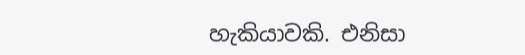හැකියාවකි. එනිසා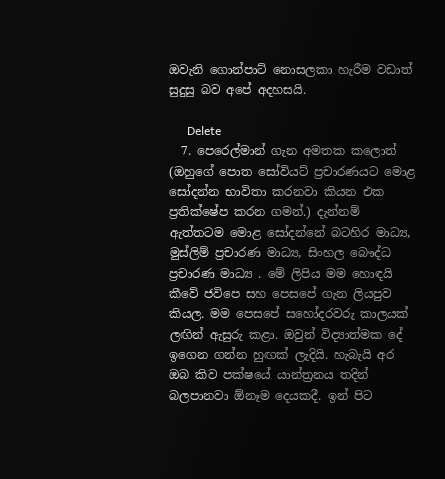ඔවැනි ගොන්පාට් නොසලකා හැරීම වඩාත් සුදුසු බව අපේ අදහසයි.

      Delete
  7. පෙරෙල්මාන් ගැන අමතක කලොත් (ඔහුගේ පොත සෝවියට් ප්‍රචාරණයට මොළ සෝදන්න භාවිතා කරනවා කියන එක ප්‍රතික්ෂේප කරන ගමන්.) දැන්නම් ඇත්තටම මොළ සෝදන්නේ බටහිර මාධ්‍ය, මුස්ලිම් ප්‍රචාරණ මාධ්‍ය, සිංහල බෞද්ධ ප්‍රචාරණ මාධ්‍ය . මේ ලිපිය මම හොඳයි කීවේ ජවිපෙ සහ පෙසපේ ගැන ලියපුව කියල. මම පෙසපේ සහෝදරවරු කාලයක් ලඟින් ඇසුරු කළා. ඔවුන් විද්‍යාත්මක දේ ඉගෙන ගන්න හුඟක් ලැදියි. හැබැයි අර ඔබ කිව පක්ෂයේ යාන්ත්‍රනය තදින් බලපානවා ඕනෑම දෙයකදී. ඉන් පිට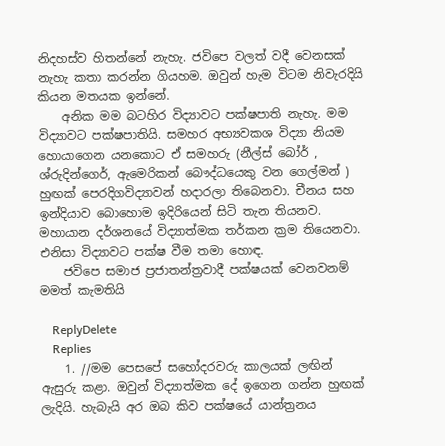නිදහස්ව හිතන්නේ නැහැ. ජවිපෙ වලත් වදී වෙනසක් නැහැ කතා කරන්න ගියහම. ඔවුන් හැම විටම නිවැරදියි කියන මතයක ඉන්නේ.
    අනික මම බටහිර විද්‍යාවට පක්ෂපාති නැහැ. මම විද්‍යාවට පක්ෂපාතියි. සමහර අභ්‍යවකශ විද්‍යා නියම හොයාගෙන යනකොට ඒ සමහරු (නීල්ස් බෝර් , ශ්රුදින්ගෙර්, ඇමෙරිකන් බෞද්ධයෙකු වන ගෙල්මන් ) හුඟක් පෙරදිගවිද්‍යාවන් හදාරලා තිබෙනවා. චීනය සහ ඉන්දියාව බොහොම ඉදිරියෙන් සිටි තැන තියනව. මහායාන දර්ශනයේ විද්‍යාත්මක තර්කන ක්‍රම තියෙනවා. එනිසා විද්‍යාවට පක්ෂ වීම තමා හොඳ.
    ජවිපෙ සමාජ ප්‍රජාතන්ත්‍රවාදී පක්ෂයක් වෙනවනම් මමත් කැමතියි

    ReplyDelete
    Replies
    1. //මම පෙසපේ සහෝදරවරු කාලයක් ලඟින් ඇසුරු කළා. ඔවුන් විද්‍යාත්මක දේ ඉගෙන ගන්න හුඟක් ලැදියි. හැබැයි අර ඔබ කිව පක්ෂයේ යාන්ත්‍රනය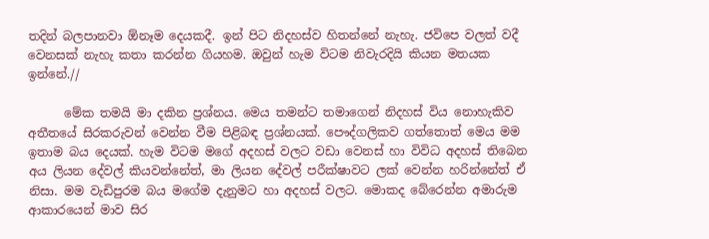තදින් බලපානවා ඕනෑම දෙයකදී. ඉන් පිට නිදහස්ව හිතන්නේ නැහැ. ජවිපෙ වලත් වදී වෙනසක් නැහැ කතා කරන්න ගියහම. ඔවුන් හැම විටම නිවැරදියි කියන මතයක ඉන්නේ.//

      මේක තමයි මා දකින ප්‍රශ්නය. මෙය තමන්ට තමාගෙන් නිදහස් විය නොහැකිව අතීතයේ සිරකරුවන් වෙන්න වීම පිළිබඳ ප්‍රශ්නයක්. පෞද්ගලිකව ගත්තොත් මෙය මම ඉතාම බය දෙයක්. හැම විටම මගේ අදහස් වලට වඩා වෙනස් හා විවිධ අදහස් තිබෙන අය ලියන දේවල් කියවන්නේත්, මා ලියන දේවල් පරීක්ෂාවට ලක් වෙන්න හරින්නේත් ඒ නිසා. මම වැඩිපුරම බය මගේම දැනුමට හා අදහස් වලට. මොකද බේරෙන්න අමාරුම ආකාරයෙන් මාව සිර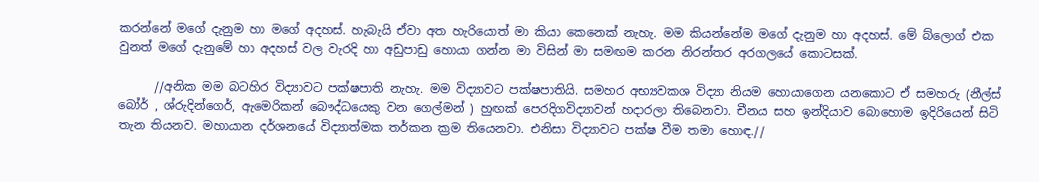කරන්නේ මගේ දැනුම හා මගේ අදහස්. හැබැයි ඒවා අත හැරියොත් මා කියා කෙනෙක් නැහැ. මම කියන්නේම මගේ දැනුම හා අදහස්. මේ බ්ලොග් එක වුනත් මගේ දැනුමේ හා අදහස් වල වැරදි හා අඩුපාඩු හොයා ගන්න මා විසින් මා සමඟම කරන නිරන්තර අරගලයේ කොටසක්.

      //අනික මම බටහිර විද්‍යාවට පක්ෂපාති නැහැ. මම විද්‍යාවට පක්ෂපාතියි. සමහර අභ්‍යවකශ විද්‍යා නියම හොයාගෙන යනකොට ඒ සමහරු (නීල්ස් බෝර් , ශ්රුදින්ගෙර්, ඇමෙරිකන් බෞද්ධයෙකු වන ගෙල්මන් ) හුඟක් පෙරදිගවිද්‍යාවන් හදාරලා තිබෙනවා. චීනය සහ ඉන්දියාව බොහොම ඉදිරියෙන් සිටි තැන තියනව. මහායාන දර්ශනයේ විද්‍යාත්මක තර්කන ක්‍රම තියෙනවා. එනිසා විද්‍යාවට පක්ෂ වීම තමා හොඳ.//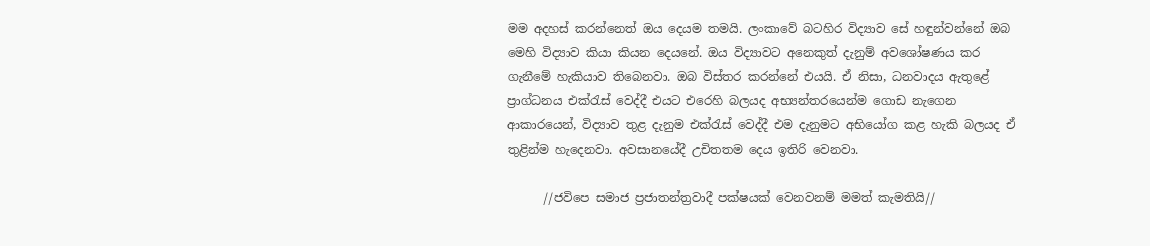මම අදහස් කරන්නෙත් ඔය දෙයම තමයි. ලංකාවේ බටහිර විද්‍යාව සේ හඳුන්වන්නේ ඔබ මෙහි විද්‍යාව කියා කියන දෙයනේ. ඔය විද්‍යාවට අනෙකුත් දැනුම් අවශෝෂණය කර ගැනීමේ හැකියාව තිබෙනවා. ඔබ විස්තර කරන්නේ එයයි. ඒ නිසා, ධනවාදය ඇතුළේ ප්‍රාග්ධනය එක්රැස් වෙද්දී එයට එරෙහි බලයද අභ්‍යන්තරයෙන්ම ගොඩ නැගෙන ආකාරයෙන්, විද්‍යාව තුළ දැනුම එක්රැස් වෙද්දී එම දැනුමට අභියෝග කළ හැකි බලයද ඒ තුළින්ම හැදෙනවා. අවසානයේදී උචිතතම දෙය ඉතිරි වෙනවා.

      //ජවිපෙ සමාජ ප්‍රජාතන්ත්‍රවාදී පක්ෂයක් වෙනවනම් මමත් කැමතියි//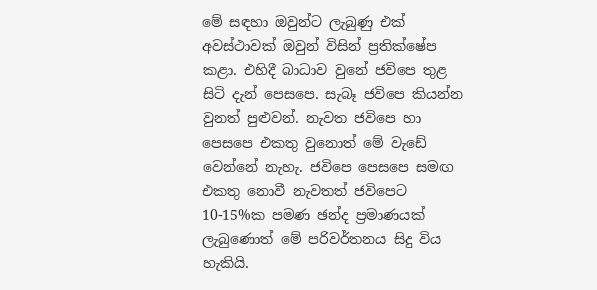මේ සඳහා ඔවුන්ට ලැබුණු එක් අවස්ථාවක් ඔවුන් විසින් ප්‍රතික්ෂේප කළා. එහිදී බාධාව වුනේ ජවිපෙ තුළ සිටි දැන් පෙසපෙ. සැබෑ ජවිපෙ කියන්න වුනත් පුළුවන්. නැවත ජවිපෙ හා පෙසපෙ එකතු වුනොත් මේ වැඩේ වෙන්නේ නැහැ. ජවිපෙ පෙසපෙ සමඟ එකතු නොවී නැවතත් ජවිපෙට 10-15%ක පමණ ඡන්ද ප්‍රමාණයක් ලැබුණොත් මේ පරිවර්තනය සිදු විය හැකියි.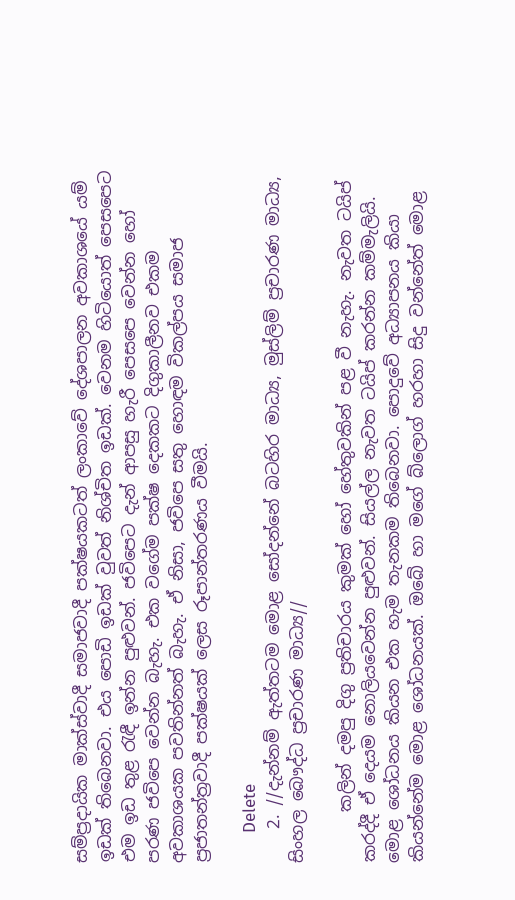සම්ප්‍රදායික මාක්ස්වාදී සමාජවාදී පක්ෂයකටත් ලංකාවේ දේශපාලන අවකාශයේ යම් ඉඩක් තිබෙනවා. එය පොඩි ඉඩක් වුවත් නිශ්චිත ඉඩක්. වෙනම හිටියොත් පෙසපෙට එම ඉඩ තුළ රැඳී ඉන්න පුළුවන්. ජවිපෙට දැන් ආපසු හැරී පෙසපෙ වෙන්න හෝ පරණ ජවිපෙ වෙන්න බැහැ. එක වගේම පක්ෂ දෙකකට දිගුකාලීනව එකම අවකාශයක පවතින්නත් බැහැ. ඒ නිසා, ජවිපෙ සතු හොඳම විකල්පය සමාජ ප්‍රජාතන්ත්‍රවාදී පක්ෂයක් ලෙස රූපාන්තරණය වීමයි.

      Delete
    2. //දැන්නම් ඇත්තටම මොළ සෝදන්නේ බටහිර මාධ්‍ය, මුස්ලිම් ප්‍රචාරණ මාධ්‍ය, සිංහල බෞද්ධ ප්‍රචාරණ මාධ්‍ය//

      කලින් දමපු දිගු ප්‍රතිචාරය කුමක් හෝ හේතුවකින් පළ වී නැහැ. නැවත ටයිප් කරද්දී ඒ දෙයම නොලියවෙන්න පුළුවන්. සියල්ල නැවත ටයිප් කරන්න කම්මැලියි. මොළ ශෝධනය කියන එක හැම තැනකම තිබෙනවා. පොදුවේ අධ්‍යාපනය කියා කියන්නේම මොළ ශෝධනයක්. ඔබේ හා මගේ බ්ලොග් හරහා සිදු වන්නේත් මොළ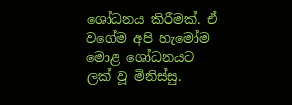ශෝධනය කිරීමක්. ඒ වගේම අපි හැමෝම මොළ ශෝධනයට ලක් වූ මිනිස්සු.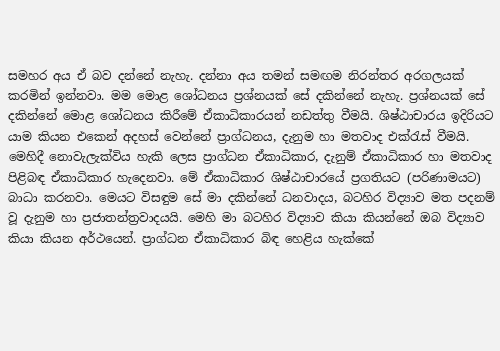සමහර අය ඒ බව දන්නේ නැහැ. දන්නා අය තමන් සමඟම නිරන්තර අරගලයක් කරමින් ඉන්නවා. මම මොළ ශෝධනය ප්‍රශ්නයක් සේ දකින්නේ නැහැ. ප්‍රශ්නයක් සේ දකින්නේ මොළ ශෝධනය කිරීමේ ඒකාධිකාරයන් නඩත්තු වීමයි. ශිෂ්ඨාචාරය ඉදිරියට යාම කියන එකෙන් අදහස් වෙන්නේ ප්‍රාග්ධනය, දැනුම හා මතවාද එක්රැස් වීමයි. මෙහිදී නොවැලැක්විය හැකි ලෙස ප්‍රාග්ධන ඒකාධිකාර, දැනුම් ඒකාධිකාර හා මතවාද පිළිබඳ ඒකාධිකාර හැදෙනවා. මේ ඒකාධිකාර ශිෂ්ඨාචාරයේ ප්‍රගතියට (පරිණාමයට) බාධා කරනවා. මෙයට විසඳුම සේ මා දකින්නේ ධනවාදය, බටහිර විද්‍යාව මත පදනම් වූ දැනුම හා ප්‍රජාතන්ත්‍රවාදයයි. මෙහි මා බටහිර විද්‍යාව කියා කියන්නේ ඔබ විද්‍යාව කියා කියන අර්ථයෙන්. ප්‍රාග්ධන ඒකාධිකාර බිඳ හෙළිය හැක්කේ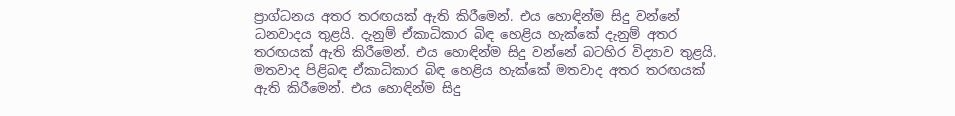ප්‍රාග්ධනය අතර තරඟයක් ඇති කිරීමෙන්. එය හොඳින්ම සිදු වන්නේ ධනවාදය තුළයි. දැනුම් ඒකාධිකාර බිඳ හෙළිය හැක්කේ දැනුම් අතර තරඟයක් ඇති කිරීමෙන්. එය හොඳින්ම සිදු වන්නේ බටහිර විද්‍යාව තුළයි. මතවාද පිළිබඳ ඒකාධිකාර බිඳ හෙළිය හැක්කේ මතවාද අතර තරඟයක් ඇති කිරීමෙන්. එය හොඳින්ම සිදු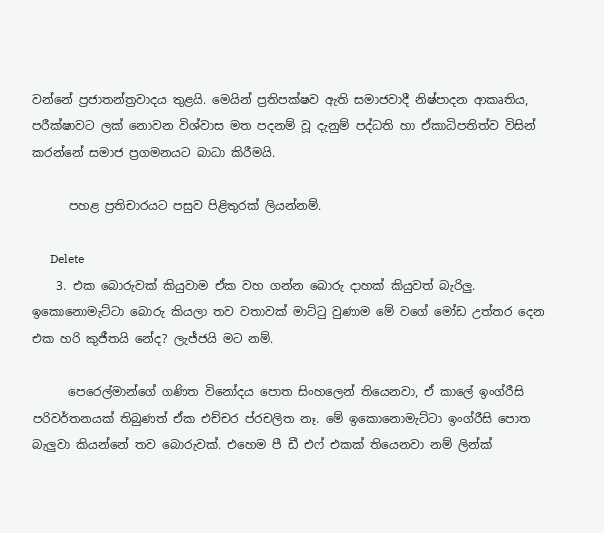වන්නේ ප්‍රජාතන්ත්‍රවාදය තුළයි. මෙයින් ප්‍රතිපක්ෂව ඇති සමාජවාදී නිෂ්පාදන ආකෘතිය, පරීක්ෂාවට ලක් නොවන විශ්වාස මත පදනම් වූ දැනුම් පද්ධති හා ඒකාධිපතිත්ව විසින් කරන්නේ සමාජ ප්‍රගමනයට බාධා කිරීමයි.

      පහළ ප්‍රතිචාරයට පසුව පිළිතුරක් ලියන්නම්.

      Delete
    3. එක බොරුවක් කියුවාම ඒක වහ ගන්න බොරු දාහක් කියුවත් බැරිලු. ඉකොනොමැට්ටා බොරු කියලා තව වතාවක් මාට්ටු වුණාම මේ වගේ මෝඩ උත්තර දෙන එක හරි කුජීතයි නේද? ලැජ්ජයි මට නම්.

      පෙරෙල්මාන්ගේ ගණිත විනෝදය පොත සිංහලෙන් තියෙනවා, ඒ කාලේ ඉංග්රීසි පරිවර්තනයක් තිබුණත් ඒක එච්චර ප්රචලිත නෑ. මේ ඉකොනොමැට්ටා ඉංග්රීසි පොත බැලුවා කියන්නේ තව බොරුවක්. එහෙම පී ඩී එෆ් එකක් තියෙනවා නම් ලින්ක්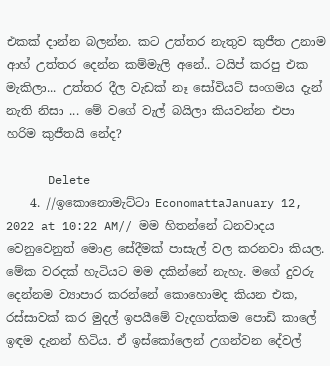එකක් දාන්න බලන්න. කට උත්තර නැතුව කුජීත උනාම ආහ් උත්තර දෙන්න කම්මැලි අනේ.. ටයිප් කරපු එක මැකිලා... උත්තර දීල වැඩක් නෑ සෝවියට් සංගමය දැන් නැති නිසා ... මේ වගේ වැල් බයිලා කියවන්න එපා හරිම කුජීතයි නේද?

      Delete
    4. //ඉකොනොමැට්ටා EconomattaJanuary 12, 2022 at 10:22 AM// මම හිතන්නේ ධනවාදය වෙනුවෙනුත් මොළ සේදීමක් පාසැල් වල කරනවා කියල. මේක වරදක් හැටියට මම දකින්නේ නැහැ. මගේ දුවරු දෙන්නම ව්‍යාපාර කරන්නේ කොහොමද කියන එක, රස්සාවක් කර මුදල් ඉපයීමේ වැදගත්කම පොඩි කාලේ ඉඳම දැනන් හිටිය. ඒ ඉස්කෝලෙන් උගන්වන දේවල්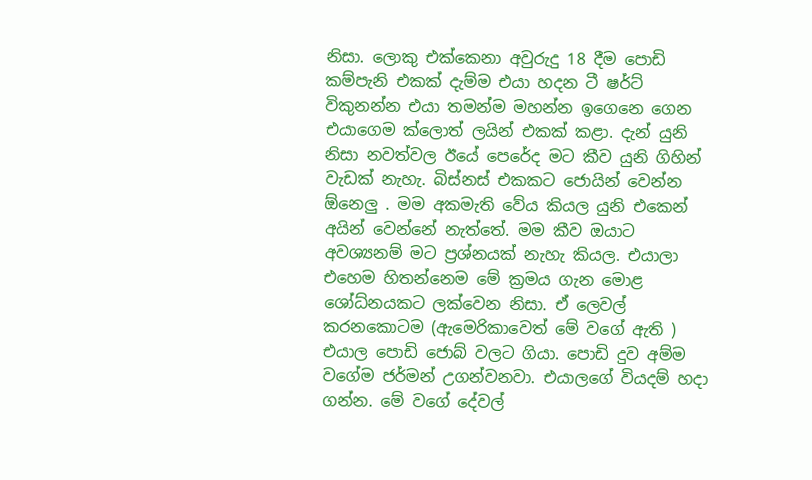නිසා. ලොකු එක්කෙනා අවුරුදු 18 දීම පොඩි කම්පැනි එකක් දැම්ම එයා හදන ටී ෂර්ට් විකුනන්න එයා තමන්ම මහන්න ඉගෙනෙ ගෙන එයාගෙම ක්ලොත් ලයින් එකක් කළා. දැන් යුනි නිසා නවත්වල ඊයේ පෙරේද මට කීව යුනි ගිහින් වැඩක් නැහැ. බිස්නස් එකකට ජොයින් වෙන්න ඕනෙලු . මම අකමැති වේය කියල යුනි එකෙන් අයින් වෙන්නේ නැත්තේ. මම කීව ඔයාට අවශ්‍යනම් මට ප්‍රශ්නයක් නැහැ කියල. එයාලා එහෙම හිතන්නෙම මේ ක්‍රමය ගැන මොළ ශෝධ්නයකට ලක්වෙන නිසා. ඒ ලෙවල් කරනකොටම (ඇමෙරිකාවෙත් මේ වගේ ඇති ) එයාල පොඩි ජොබ් වලට ගියා. පොඩි දුව අම්ම වගේම ජර්මන් උගන්වනවා. එයාලගේ වියදම් හදා ගන්න. මේ වගේ දේවල්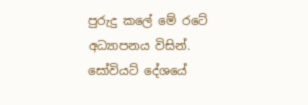පුරුදු කලේ මේ රටේ අධ්‍යාපනය විසින්. සෝවියට් දේශයේ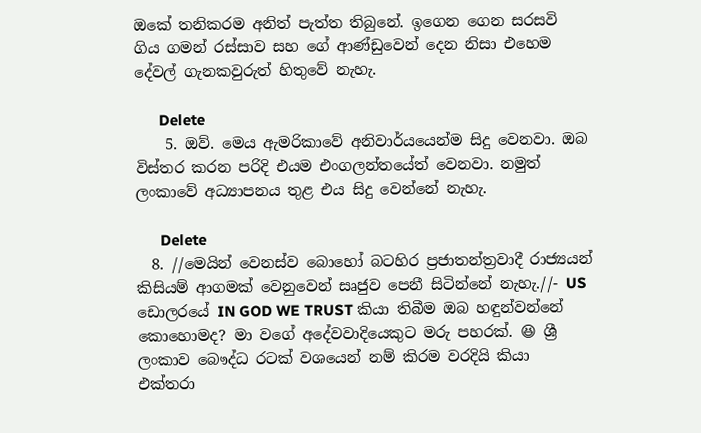ඔකේ තනිකරම අනිත් පැත්ත තිබුනේ. ඉගෙන ගෙන සරසවි ගිය ගමන් රස්සාව සහ ගේ ආණ්ඩුවෙන් දෙන නිසා එහෙම දේවල් ගැනකවුරුත් හිතුවේ නැහැ.

      Delete
    5. ඔව්. මෙය ඇමරිකාවේ අනිවාර්යයෙන්ම සිදු වෙනවා. ඔබ විස්තර කරන පරිදි එයම එංගලන්තයේත් වෙනවා. නමුත් ලංකාවේ අධ්‍යාපනය තුළ එය සිදු වෙන්නේ නැහැ.

      Delete
  8. //මෙයින් වෙනස්ව බොහෝ බටහිර ප්‍රජාතන්ත්‍රවාදී රාජ්‍යයන් කිසියම් ආගමක් වෙනුවෙන් සෘජුව පෙනී සිටින්නේ නැහැ.//- US ඩොලරයේ IN GOD WE TRUST කියා තිබීම ඔබ හඳුන්වන්නේ කොහොමද? මා වගේ අදේවවාදියෙකුට මරු පහරක්. 😆 ශ්‍රී ලංකාව බෞද්ධ රටක් වශයෙන් නම් කිරම වරදියි කියා එක්තරා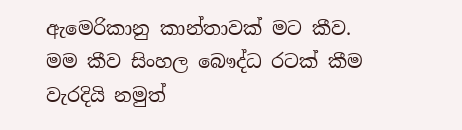ඇමෙරිකානු කාන්තාවක් මට කීව. මම කීව සිංහල බෞද්ධ රටක් කීම වැරදියි නමුත්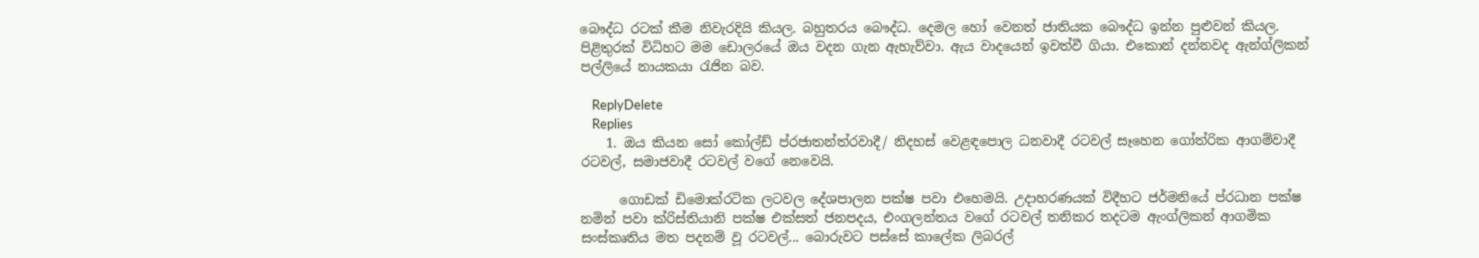බෞද්ධ රටක් කීම නිවැරදියි කියල. බහුතරය බෞද්ධ. දෙමල හෝ වෙනත් ජාතියක බෞද්ධ ඉන්න පුළුවන් කියල. පිළිතුරක් විධිහට මම ඩොලරයේ ඔය වදන ගැන ඇහැව්වා. ඇය වාදයෙන් ඉවත්වී ගියා. එකොන් දන්නවද ඇන්ග්ලිකන් පල්ලියේ නායකයා රැජින බව.

    ReplyDelete
    Replies
    1. ඔය කියන සෝ කෝල්ඩ් ප්රජාතන්ත්රවාදී/ නිදහස් වෙළඳපොල ධනවාදී රටවල් සෑහෙන ගෝත්රික ආගම්වාදී රටවල්, සමාජවාදී රටවල් වගේ නෙවෙයි.

      ගොඩක් ඩිමොක්රටික ලටවල දේශපාලන පක්ෂ පවා එහෙමයි. උදාහරණයක් විදීහට ජර්මනියේ ප්රධාන පක්ෂ නමින් පවා ක්රිස්තියානි පක්ෂ එක්සත් ජනපදය, එංගලන්තය වගේ රටවල් තනිකර තදටම ඇංග්ලිකන් ආගමික සංස්කෘතිය මත පදනම් වූ රටවල්... බොරුවට පස්සේ කාලේක ලිබරල්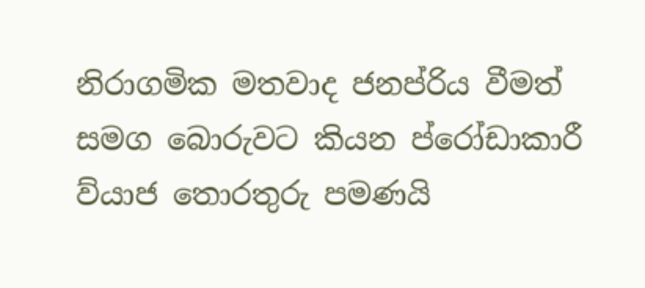නිරාගමික මතවාද ජනප්රිය වීමත් සමග බොරුවට කියන ප්රෝඩාකාරී ව්යාජ තොරතුරු පමණයි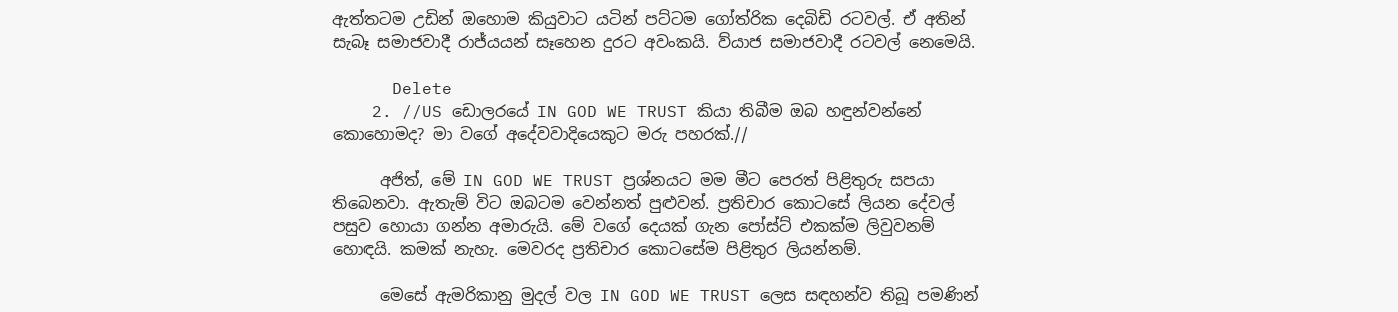ඇත්තටම උඩින් ඔහොම කියුවාට යටින් පට්ටම ගෝත්රික දෙබිඩි රටවල්. ඒ අතින් සැබෑ සමාජවාදී රාජ්යයන් සෑහෙන දුරට අවංකයි. ව්යාජ සමාජවාදී රටවල් නෙමෙයි.

      Delete
    2. //US ඩොලරයේ IN GOD WE TRUST කියා තිබීම ඔබ හඳුන්වන්නේ කොහොමද? මා වගේ අදේවවාදියෙකුට මරු පහරක්.//

      අජිත්, මේ IN GOD WE TRUST ප්‍රශ්නයට මම මීට පෙරත් පිළිතුරු සපයා තිබෙනවා. ඇතැම් විට ඔබටම වෙන්නත් පුළුවන්. ප්‍රතිචාර කොටසේ ලියන දේවල් පසුව හොයා ගන්න අමාරුයි. මේ වගේ දෙයක් ගැන පෝස්ට් එකක්ම ලිවුවනම් හොඳයි. කමක් නැහැ. මෙවරද ප්‍රතිචාර කොටසේම පිළිතුර ලියන්නම්.

      මෙසේ ඇමරිකානු මුදල් වල IN GOD WE TRUST ලෙස සඳහන්ව තිබූ පමණින්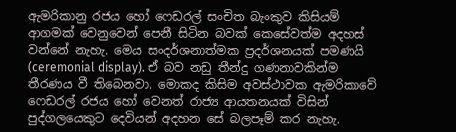ඇමරිකානු රජය හෝ ෆෙඩරල් සංචිත බැංකුව කිසියම් ආගමක් වෙනුවෙන් පෙනී සිටින බවක් කෙසේවත්ම අදහස් වන්නේ නැහැ. මෙය සංදර්ශනාත්මක ප්‍රදර්ශනයක් පමණයි (ceremonial display). ඒ බව නඩු තීන්දු ගණනාවකින්ම තීරණය වී තිබෙනවා. මොකද කිසිම අවස්ථාවක ඇමරිකාවේ ෆෙඩරල් රජය හෝ වෙනත් රාජ්‍ය ආයතනයක් විසින් පුද්ගලයෙකුට දෙවියන් අදහන සේ බලපෑම් කර නැහැ.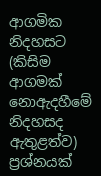ආගමික නිදහසට (කිසිම ආගමක් නොඇදහීමේ නිදහසද ඇතුළත්ව) ප්‍රශ්නයක්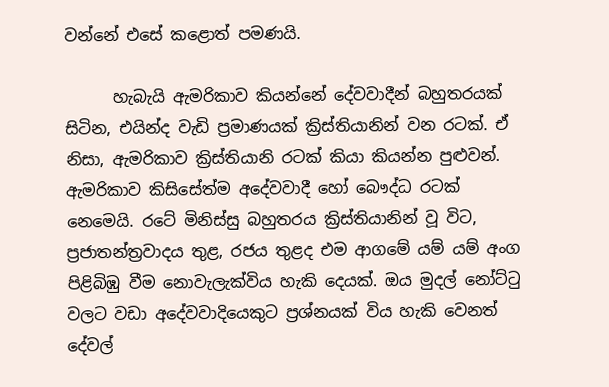වන්නේ එසේ කළොත් පමණයි.

      හැබැයි ඇමරිකාව කියන්නේ දේවවාදීන් බහුතරයක් සිටින, එයින්ද වැඩි ප්‍රමාණයක් ක්‍රිස්තියානින් වන රටක්. ඒ නිසා, ඇමරිකාව ක්‍රිස්තියානි රටක් කියා කියන්න පුළුවන්. ඇමරිකාව කිසිසේත්ම අදේවවාදී හෝ බෞද්ධ රටක් නෙමෙයි. රටේ මිනිස්සු බහුතරය ක්‍රිස්තියානින් වූ විට, ප්‍රජාතන්ත්‍රවාදය තුළ, රජය තුළද එම ආගමේ යම් යම් අංග පිළිබිඹු වීම නොවැලැක්විය හැකි දෙයක්. ඔය මුදල් නෝට්ටු වලට වඩා අදේවවාදියෙකුට ප්‍රශ්නයක් විය හැකි වෙනත් දේවල්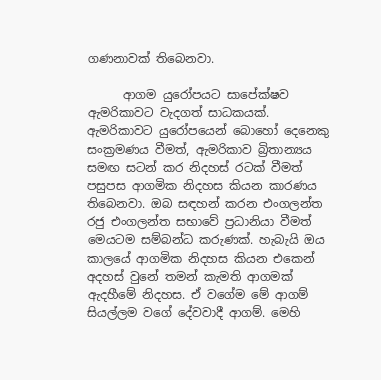ගණනාවක් තිබෙනවා.

      ආගම යුරෝපයට සාපේක්ෂව ඇමරිකාවට වැදගත් සාධකයක්. ඇමරිකාවට යුරෝපයෙන් බොහෝ දෙනෙකු සංක්‍රමණය වීමත්, ඇමරිකාව බ්‍රිතාන්‍යය සමඟ සටන් කර නිදහස් රටක් වීමත් පසුපස ආගමික නිදහස කියන කාරණය තිබෙනවා. ඔබ සඳහන් කරන එංගලන්ත රජු එංගලන්ත සභාවේ ප්‍රධානියා වීමත් මෙයටම සම්බන්ධ කරුණක්. හැබැයි ඔය කාලයේ ආගමික නිදහස කියන එකෙන් අදහස් වුනේ තමන් කැමති ආගමක් ඇදහීමේ නිදහස. ඒ වගේම මේ ආගම් සියල්ලම වගේ දේවවාදී ආගම්. මෙහි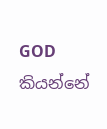GOD කියන්නේ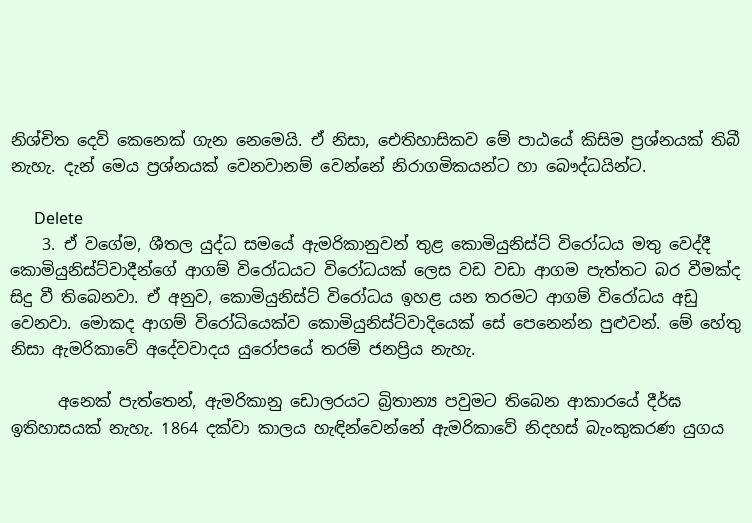නිශ්චිත දෙවි කෙනෙක් ගැන නෙමෙයි. ඒ නිසා, ඓතිහාසිකව මේ පාඨයේ කිසිම ප්‍රශ්නයක් තිබී නැහැ. දැන් මෙය ප්‍රශ්නයක් වෙනවානම් වෙන්නේ නිරාගමිකයන්ට හා බෞද්ධයින්ට.

      Delete
    3. ඒ වගේම, ශීතල යුද්ධ සමයේ ඇමරිකානුවන් තුළ කොමියුනිස්ට් විරෝධය මතු වෙද්දී කොමියුනිස්ට්වාදීන්ගේ ආගම් විරෝධයට විරෝධයක් ලෙස වඩ වඩා ආගම පැත්තට බර වීමක්ද සිදු වී තිබෙනවා. ඒ අනුව, කොමියුනිස්ට් විරෝධය ඉහළ යන තරමට ආගම් විරෝධය අඩු වෙනවා. මොකද ආගම් විරෝධියෙක්ව කොමියුනිස්ට්වාදියෙක් සේ පෙනෙන්න පුළුවන්. මේ හේතු නිසා ඇමරිකාවේ අදේවවාදය යුරෝපයේ තරම් ජනප්‍රිය නැහැ.

      අනෙක් පැත්තෙන්, ඇමරිකානු ඩොලරයට බ්‍රිතාන්‍ය පවුමට තිබෙන ආකාරයේ දීර්ඝ ඉතිහාසයක් නැහැ. 1864 දක්වා කාලය හැඳින්වෙන්නේ ඇමරිකාවේ නිදහස් බැංකුකරණ යුගය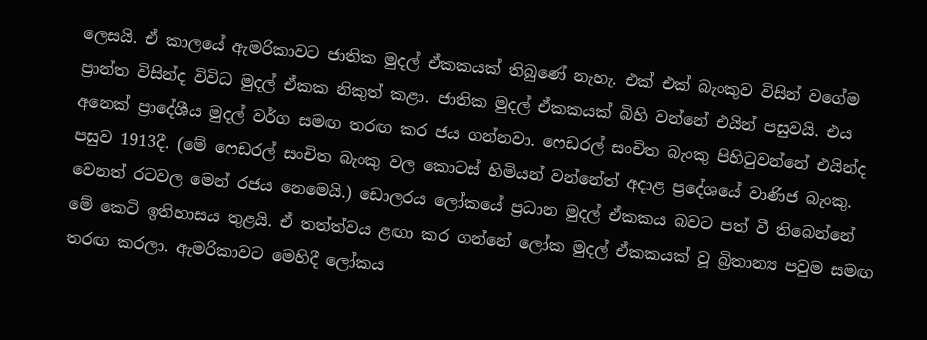ලෙසයි. ඒ කාලයේ ඇමරිකාවට ජාතික මුදල් ඒකකයක් තිබුණේ නැහැ. එක් එක් බැංකුව විසින් වගේම ප්‍රාන්ත විසින්ද විවිධ මුදල් ඒකක නිකුත් කළා. ජාතික මුදල් ඒකකයක් බිහි වන්නේ එයින් පසුවයි. එය අනෙක් ප්‍රාදේශීය මුදල් වර්ග සමඟ තරඟ කර ජය ගන්නවා. ෆෙඩරල් සංචිත බැංකු පිහිටුවන්නේ එයින්ද පසුව 1913දී. (මේ ෆෙඩරල් සංචිත බැංකු වල කොටස් හිමියන් වන්නේත් අදාළ ප්‍රදේශයේ වාණිජ බැංකු. වෙනත් රටවල මෙන් රජය නෙමෙයි.) ඩොලරය ලෝකයේ ප්‍රධාන මුදල් ඒකකය බවට පත් වී තිබෙන්නේ මේ කෙටි ඉතිහාසය තුළයි. ඒ තත්ත්වය ළඟා කර ගන්නේ ලෝක මුදල් ඒකකයක් වූ බ්‍රිතාන්‍ය පවුම සමඟ තරඟ කරලා. ඇමරිකාවට මෙහිදී ලෝකය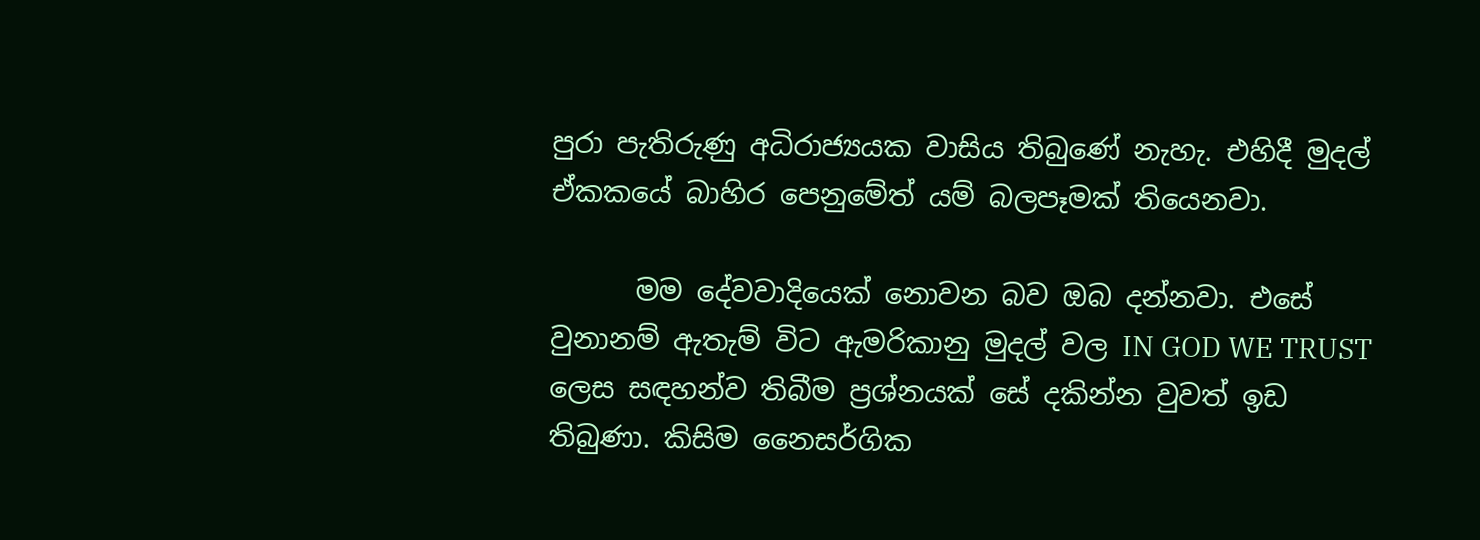පුරා පැතිරුණු අධිරාජ්‍යයක වාසිය තිබුණේ නැහැ. එහිදී මුදල් ඒකකයේ බාහිර පෙනුමේත් යම් බලපෑමක් තියෙනවා.

      මම දේවවාදියෙක් නොවන බව ඔබ දන්නවා. එසේ වුනානම් ඇතැම් විට ඇමරිකානු මුදල් වල IN GOD WE TRUST ලෙස සඳහන්ව තිබීම ප්‍රශ්නයක් සේ දකින්න වුවත් ඉඩ තිබුණා. කිසිම නෛසර්ගික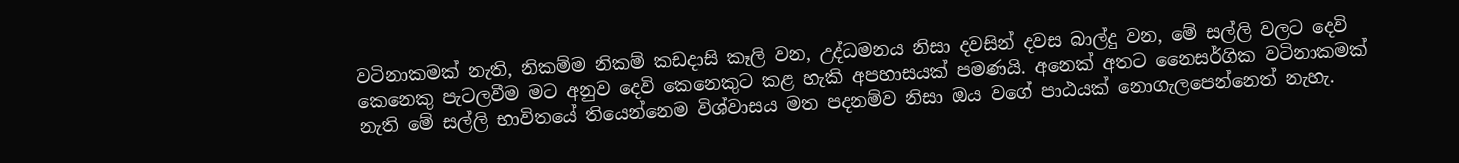වටිනාකමක් නැති, නිකම්ම නිකම් කඩදාසි කෑලි වන, උද්ධමනය නිසා දවසින් දවස බාල්දු වන, මේ සල්ලි වලට දෙවි කෙනෙකු පැටලවීම මට අනුව දෙවි කෙනෙකුට කළ හැකි අපහාසයක් පමණයි. අනෙක් අතට නෛසර්ගික වටිනාකමක් නැති මේ සල්ලි භාවිතයේ තියෙන්නෙම විශ්වාසය මත පදනම්ව නිසා ඔය වගේ පාඨයක් නොගැලපෙන්නෙත් නැහැ.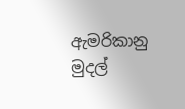ඇමරිකානු මුදල්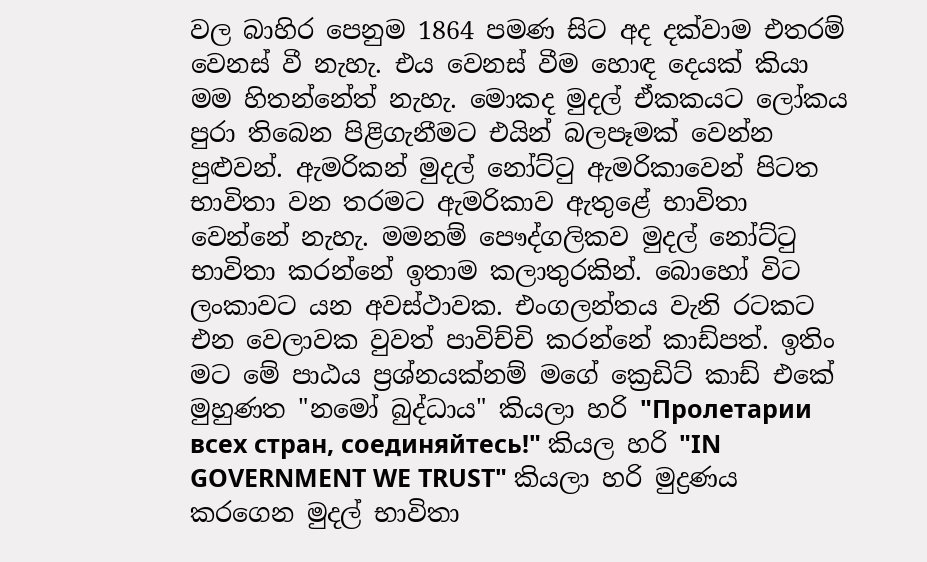වල බාහිර පෙනුම 1864 පමණ සිට අද දක්වාම එතරම් වෙනස් වී නැහැ. එය වෙනස් වීම හොඳ දෙයක් කියා මම හිතන්නේත් නැහැ. මොකද මුදල් ඒකකයට ලෝකය පුරා තිබෙන පිළිගැනීමට එයින් බලපෑමක් වෙන්න පුළුවන්. ඇමරිකන් මුදල් නෝට්ටු ඇමරිකාවෙන් පිටත භාවිතා වන තරමට ඇමරිකාව ඇතුළේ භාවිතා වෙන්නේ නැහැ. මමනම් පෞද්ගලිකව මුදල් නෝට්ටු භාවිතා කරන්නේ ඉතාම කලාතුරකින්. බොහෝ විට ලංකාවට යන අවස්ථාවක. එංගලන්තය වැනි රටකට එන වෙලාවක වුවත් පාවිච්චි කරන්නේ කාඩ්පත්. ඉතිං මට මේ පාඨය ප්‍රශ්නයක්නම් මගේ ක්‍රෙඩිට් කාඩ් එකේ මුහුණත "නමෝ බුද්ධාය" කියලා හරි "Пролетарии всех стран, соединяйтесь!" කියල හරි "IN GOVERNMENT WE TRUST" කියලා හරි මුද්‍රණය කරගෙන මුදල් භාවිතා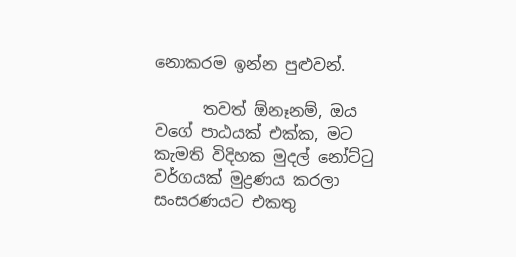නොකරම ඉන්න පුළුවන්.

      තවත් ඕනෑනම්, ඔය වගේ පාඨයක් එක්ක, මට කැමති විදිහක මුදල් නෝට්ටු වර්ගයක් මුද්‍රණය කරලා සංසරණයට එකතු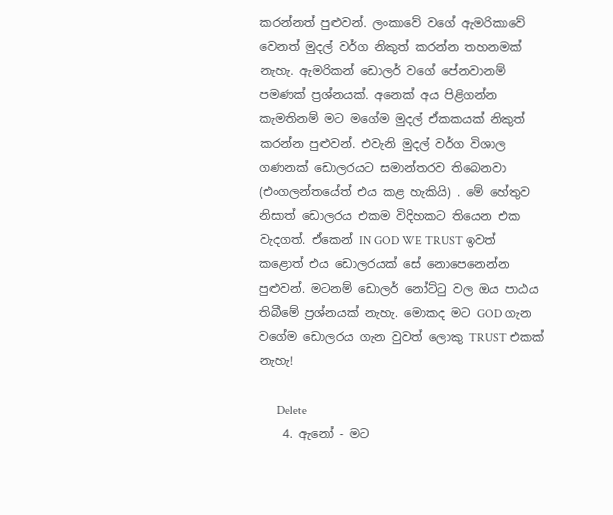කරන්නත් පුළුවන්. ලංකාවේ වගේ ඇමරිකාවේ වෙනත් මුදල් වර්ග නිකුත් කරන්න තහනමක් නැහැ. ඇමරිකන් ඩොලර් වගේ පේනවානම් පමණක් ප්‍රශ්නයක්. අනෙක් අය පිළිගන්න කැමතිනම් මට මගේම මුදල් ඒකකයක් නිකුත් කරන්න පුළුවන්. එවැනි මුදල් වර්ග විශාල ගණනක් ඩොලරයට සමාන්තරව තිබෙනවා (එංගලන්තයේත් එය කළ හැකියි) . මේ හේතුව නිසාත් ඩොලරය එකම විදිහකට තියෙන එක වැදගත්. ඒකෙන් IN GOD WE TRUST ඉවත් කළොත් එය ඩොලරයක් සේ නොපෙනෙන්න පුළුවන්. මටනම් ඩොලර් නෝට්ටු වල ඔය පාඨය තිබීමේ ප්‍රශ්නයක් නැහැ. මොකද මට GOD ගැන වගේම ඩොලරය ගැන වුවත් ලොකු TRUST එකක් නැහැ!

      Delete
    4. ඇනෝ - මට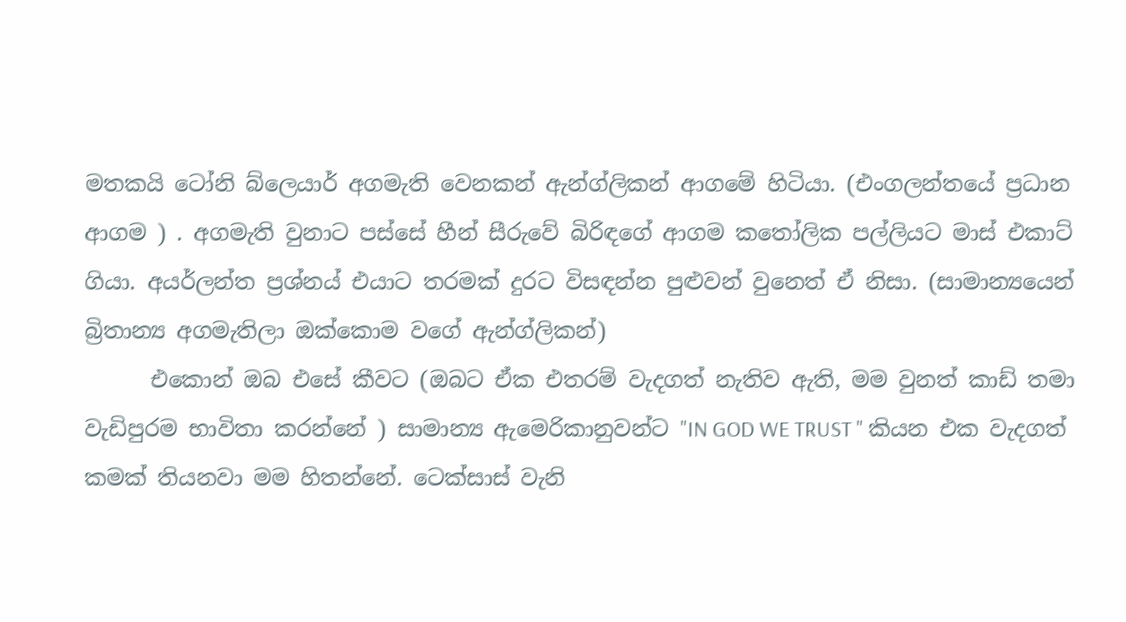මතකයි ටෝනි බ්ලෙයාර් අගමැති වෙනකන් ඇන්ග්ලිකන් ආගමේ හිටියා. (එංගලන්තයේ ප්‍රධාන ආගම ) . අගමැති වුනාට පස්සේ හීන් සීරුවේ බිරිඳගේ ආගම කතෝලික පල්ලියට මාස් එකාට් ගියා. අයර්ලන්ත ප්‍රශ්නය් එයාට තරමක් දුරට විසඳන්න පුළුවන් වුනෙත් ඒ නිසා. (සාමාන්‍යයෙන් බ්‍රිතාන්‍ය අගමැතිලා ඔක්කොම වගේ ඇන්ග්ලිකන්)
      එකොන් ඔබ එසේ කීවට (ඔබට ඒක එතරම් වැදගත් නැතිව ඇති, මම වුනත් කාඩ් තමා වැඩිපුරම භාවිතා කරන්නේ ) සාමාන්‍ය ඇමෙරිකානුවන්ට "IN GOD WE TRUST " කියන එක වැදගත් කමක් තියනවා මම හිතන්නේ. ටෙක්සාස් වැනි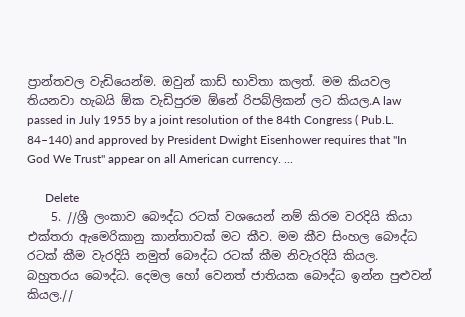ප්‍රාන්තවල වැඩියෙන්ම. ඔවුන් කාඩ් භාවිතා කලත්. මම කියවල තියනවා හැබයි ඕක වැඩිපුරම ඕනේ රිපබ්ලිකන් ලට කියල.A law passed in July 1955 by a joint resolution of the 84th Congress ( Pub.L. 84–140) and approved by President Dwight Eisenhower requires that "In God We Trust" appear on all American currency. ...

      Delete
    5. //ශ්‍රී ලංකාව බෞද්ධ රටක් වශයෙන් නම් කිරම වරදියි කියා එක්තරා ඇමෙරිකානු කාන්තාවක් මට කීව. මම කීව සිංහල බෞද්ධ රටක් කීම වැරදියි නමුත් බෞද්ධ රටක් කීම නිවැරදියි කියල. බහුතරය බෞද්ධ. දෙමල හෝ වෙනත් ජාතියක බෞද්ධ ඉන්න පුළුවන් කියල.//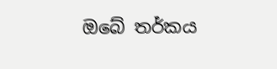ඔබේ තර්කය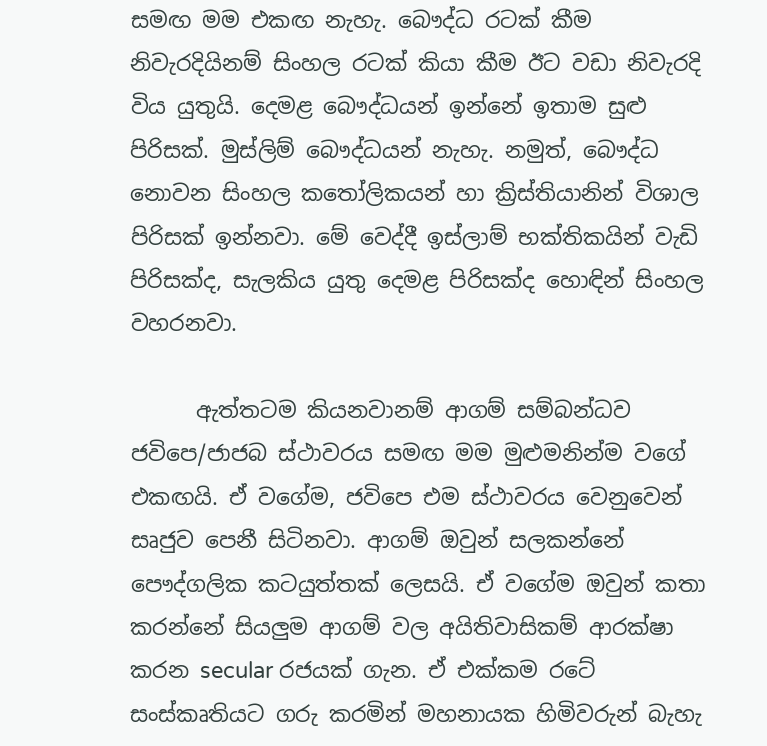සමඟ මම එකඟ නැහැ. බෞද්ධ රටක් කීම නිවැරදියිනම් සිංහල රටක් කියා කීම ඊට වඩා නිවැරදි විය යුතුයි. දෙමළ බෞද්ධයන් ඉන්නේ ඉතාම සුළු පිරිසක්. මුස්ලිම් බෞද්ධයන් නැහැ. නමුත්, බෞද්ධ නොවන සිංහල කතෝලිකයන් හා ක්‍රිස්තියානින් විශාල පිරිසක් ඉන්නවා. මේ වෙද්දී ඉස්ලාම් භක්තිකයින් වැඩි පිරිසක්ද, සැලකිය යුතු දෙමළ පිරිසක්ද හොඳින් සිංහල වහරනවා.

      ඇත්තටම කියනවානම් ආගම් සම්බන්ධව ජවිපෙ/ජාජබ ස්ථාවරය සමඟ මම මුළුමනින්ම වගේ එකඟයි. ඒ වගේම, ජවිපෙ එම ස්ථාවරය වෙනුවෙන් සෘජුව පෙනී සිටිනවා. ආගම් ඔවුන් සලකන්නේ පෞද්ගලික කටයුත්තක් ලෙසයි. ඒ වගේම ඔවුන් කතා කරන්නේ සියලුම ආගම් වල අයිතිවාසිකම් ආරක්ෂා කරන secular රජයක් ගැන. ඒ එක්කම රටේ සංස්කෘතියට ගරු කරමින් මහනායක හිමිවරුන් බැහැ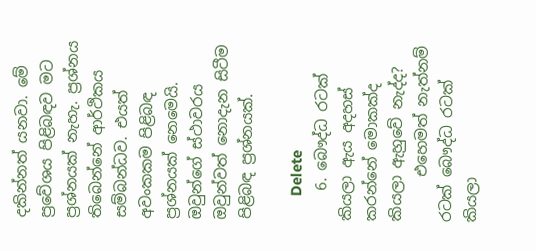දකින්නත් යනවා. මේ ප්‍රවේශය පිළිබඳව මට ප්‍රශ්නයක් නැහැ. ප්‍රශ්නය තිබෙන්නේ ආර්ථිකය සම්බන්ධව. එයත් අවංකකම පිළිබඳ ප්‍රශ්නයක් නෙමෙයි. ඔවුන්ගේ ස්ථාවරය ඔවුන්වත් නොදැන සිටීම පිළිබඳ ප්‍රශ්නයක්.

      Delete
    6. බෞද්ධ රටක් කියලා ඇය අදහස් කරන්නේ මොකක්ද කියලා ඇහුවේ නැද්ද?
      එහෙමත් නැත්නම් රටක් බෞද්ධ රටක් කියලා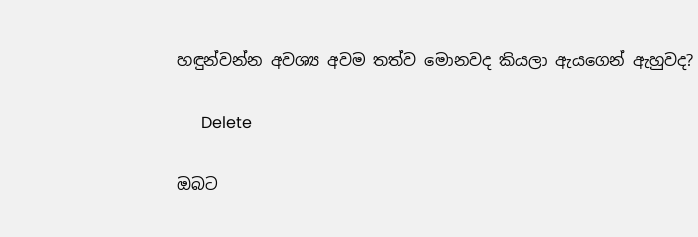හඳුන්වන්න අවශ්‍ය අවම තත්ව මොනවද කියලා ඇයගෙන් ඇහුවද?

      Delete

ඔබට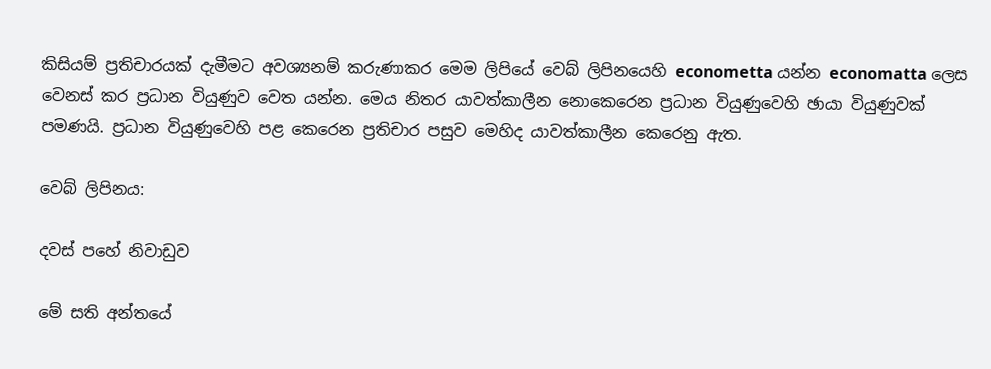කිසියම් ප්‍රතිචාරයක් දැමීමට අවශ්‍යනම් කරුණාකර මෙම ලිපියේ වෙබ් ලිපිනයෙහි econometta යන්න economatta ලෙස වෙනස් කර ප්‍රධාන වියුණුව වෙත යන්න. මෙය නිතර යාවත්කාලීන නොකෙරෙන ප්‍රධාන වියුණුවෙහි ඡායා වියුණුවක් පමණයි. ප්‍රධාන වියුණුවෙහි පළ කෙරෙන ප්‍රතිචාර පසුව මෙහිද යාවත්කාලීන කෙරෙනු ඇත.

වෙබ් ලිපිනය:

දවස් පහේ නිවාඩුව

මේ සති අන්තයේ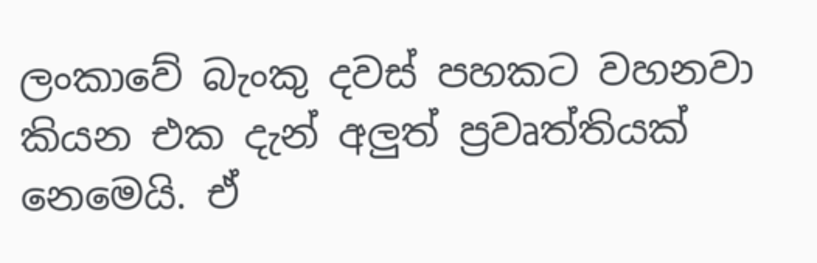ලංකාවේ බැංකු දවස් පහකට වහනවා කියන එක දැන් අලුත් ප්‍රවෘත්තියක් නෙමෙයි. ඒ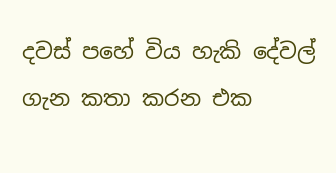දවස් පහේ විය හැකි දේවල් ගැන කතා කරන එක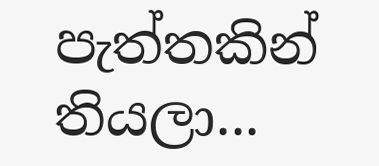පැත්තකින් තියලා...